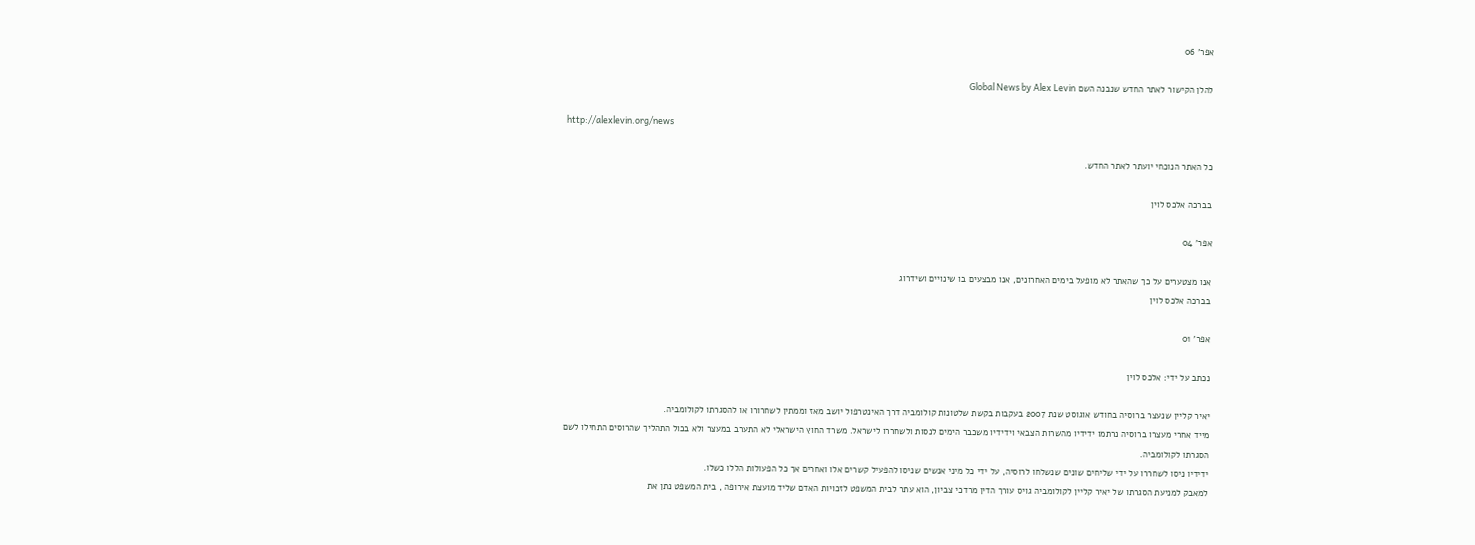אפר' 06

להלן הקישור לאתר החדש שנבנה השם Global News by Alex Levin

http://alexlevin.org/news

כל האתר הנוכחי יועתר לאתר החדש.

בברכה אלכס לוין

אפר' 04

אנו מצטערים על כך שהאתר לא מופעל בימים האחרונים, אנו מבצעים בו שינויים ושידרוג
בברכה אלכס לוין

אפר' 01

נכתב על ידי: אלכס לוין

יאיר קליין שנעצר ברוסיה בחודש אוגוסט שנת 2007 בעקבות בקשת שלטונות קולומביה דרך האינטרפול יושב מאז וממתין לשחרורו או להסגרתו לקולומביה.
מייד אחרי מעצרו ברוסיה נרתמו ידידיו מהשרות הצבאי וידידיו משכבר הימים לנסות ולשחררו לישראל. משרד החוץ הישראלי לא התערב במעצר ולא בכול התהליך שהרוסים התחילו לשם הסגרתו לקולומביה.
ידידיו ניסו לשחררו על ידי שליחים שונים שנשלחו לרוסיה, על ידי כל מיני אנשים שניסו להפעיל קשרים אלו ואחרים אך כל הפעולות הללו כשלו.
למאבק למניעת הסגרתו של יאיר קליין לקולומביה גויס עורך הדין מרדכי צביון, הוא עתר לבית המשפט לזכויות האדם שליד מועצת אירופה , בית המשפט נתן את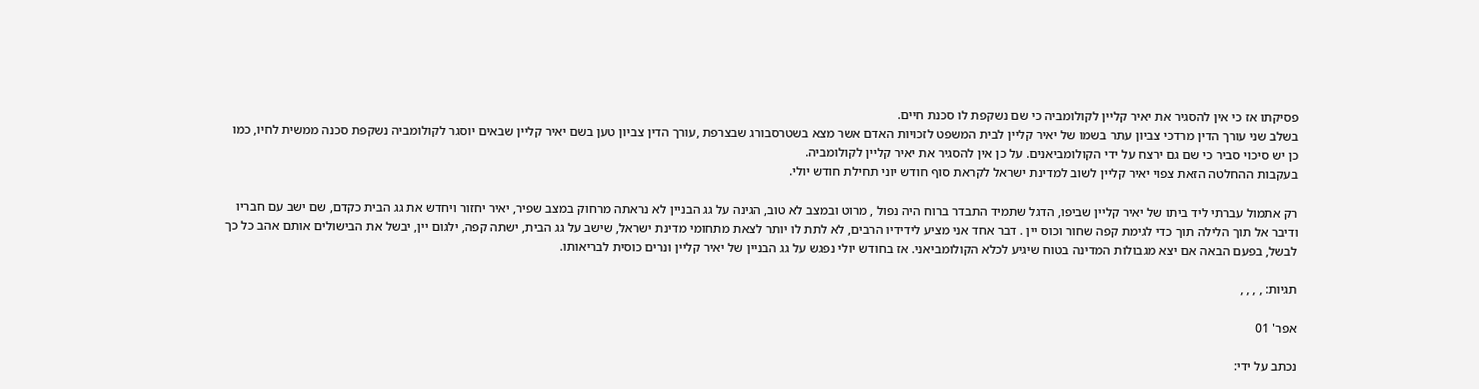פסיקתו אז כי אין להסגיר את יאיר קליין לקולומביה כי שם נשקפת לו סכנת חיים.
בשלב שני עורך הדין מרדכי צביון עתר בשמו של יאיר קליין לבית המשפט לזכויות האדם אשר מצא בשטרסבורג שבצרפת ,עורך הדין צביון טען בשם יאיר קליין שבאים יוסגר לקולומביה נשקפת סכנה ממשית לחיו, כמו כן יש סיכוי סביר כי שם גם ירצח על ידי הקולומביאנים. על כן אין להסגיר את יאיר קליין לקולומביה.
בעקבות ההחלטה הזאת צפוי יאיר קליין לשוב למדינת ישראל לקראת סוף חודש יוני תחילת חודש יולי.

רק אתמול עברתי ליד ביתו של יאיר קליין שביפו, הדגל שתמיד התבדר ברוח היה נפול , מרוט ובמצב לא טוב, הגינה על גג הבניין לא נראתה מרחוק במצב שפיר, יאיר יחזור ויחדש את גג הבית כקדם, שם ישב עם חבריו ודיבר אל תוך הלילה תוך כדי לגימת קפה שחור וכוס יין . דבר אחד אני מציע לידידיו הרבים, לא לתת לו יותר לצאת מתחומי מדינת ישראל, שישב על גג הבית, ישתה קפה, ילגום יין, יבשל את הבישולים אותם אהב כל כך לבשל, בפעם הבאה אם יצא מגבולות המדינה בטוח שיגיע לכלא הקולומביאני. אז בחודש יולי נפגש על גג הבניין של יאיר קליין ונרים כוסית לבריאותו.

תגיות: , , , ,

אפר' 01

נכתב על ידי: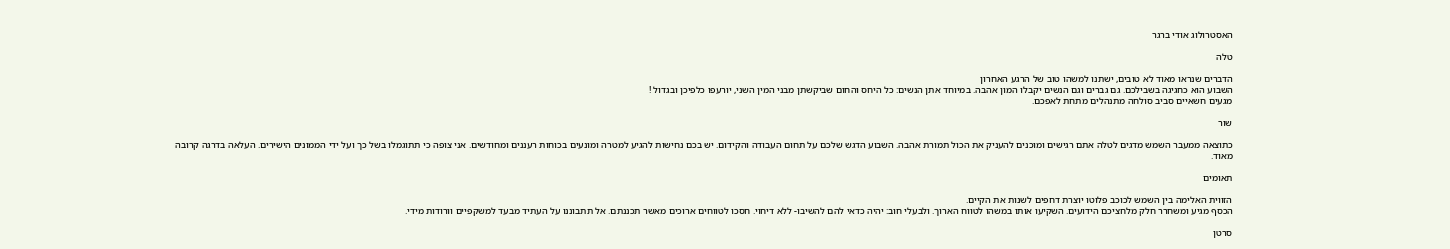האסטרולוג אודי ברגר

טלה

הדברים שנראו מאוד לא טובים, ישתנו למשהו טוב של הרגע האחרון
השבוע הוא כחגיגה בשבילכם. גם גברים וגם הנשים יקבלו המון אהבה. במיוחד אתן הנשים: כל היחס והחום שביקשתן מבני המין השני, יורעפו כלפיכן ובגדול !
מגעים חשאיים סביב סולחה מתנהלים מתחת לאפכם.

שור

כתוצאה ממעבר השמש מדגים לטלה אתם רגישים ומוכנים להעניק את הכול תמורת אהבה. השבוע הדגש שלכם על תחום העבודה והקידום. יש בכם נחישות להגיע למטרה ומונעים בכוחות רעננים ומחודשים. אני צופה כי תתוגמלו בשל כך ועל ידי הממונים הישירים. העלאה בדרגה קרובה מאוד.

תאומים

הזווית האלימה בין השמש לכוכב פלוטו יוצרת דחפים לשנות את הקיים.
הכסף מגיע ומשחרר חלק מלחציכם הידועים. השקיעו אותו במשהו לטווח הארוך. ולבעלי חוב: יהיה כדאי להם להשיבו- ללא דיחוי. חסכו לטווחים ארוכים מאשר תכננתם. אל תתבוננו על העתיד מבעד למשקפיים וורודות מידי.

סרטן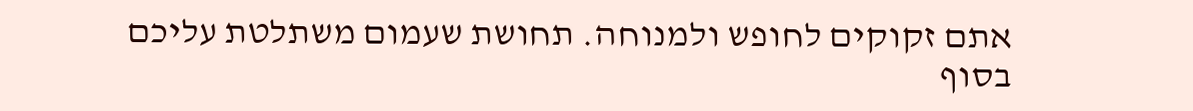אתם זקוקים לחופש ולמנוחה. תחושת שעמום משתלטת עליכם בסוף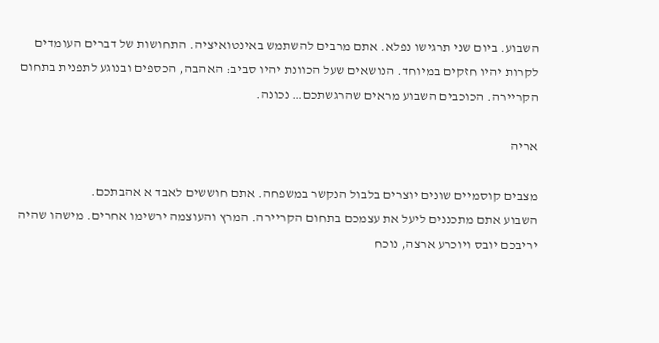השבוע. ביום שני תרגישו נפלא. אתם מרבים להשתמש באינטואיציה. התחושות של דברים העומדים לקרות יהיו חזקים במיוחד. הנושאים שעל הכוונת יהיו סביב: האהבה, הכספים ובנוגע לתפנית בתחום הקריירה. הכוכבים השבוע מראים שהרגשתכם… נכונה.

אריה

מצבים קוסמיים שונים יוצרים בלבול הנקשר במשפחה. אתם חוששים לאבד א אהבתכם.
השבוע אתם מתכננים ליעל את עצמכם בתחום הקריירה. המרץ והעוצמה ירשימו אחרים. מישהו שהיה יריבכם יובס ויוכרע ארצה, נוכח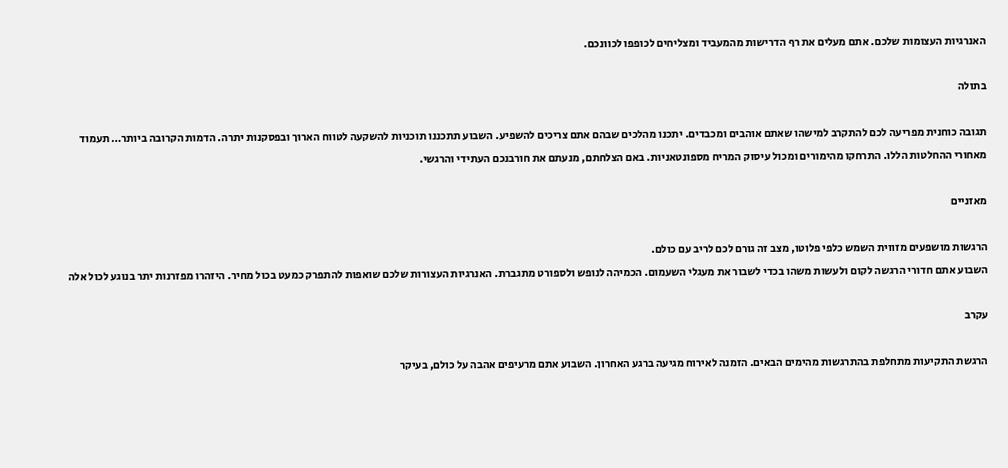האנרגיות העצומות שלכם. אתם מעלים את רף הדרישות מהמעביד ומצליחים לכופפו לכוונכם.

בתולה

תגובה כוחנית מפריעה לכם להתקרב למישהו שאתם אוהבים ומכבדים. יתכנו מהלכים שבהם אתם צריכים להשפיע. השבוע תתכננו תוכניות להשקעה לטווח הארוך ובפסקנות יתרה. הדמות הקרובה ביותר… תעמוד מאחורי ההחלטות הללו. התרחקו מהימורים ומכול עיסוק המריח מספונטאניות. באם הצלחתם, מנעתם את חורבנכם העתידי והרגשי.

מאזניים

הרגשות מושפעים מזווית השמש כלפי פלוטו, מצב זה גורם לכם לריב עם כולם.
השבוע אתם חדורי הרגשה לקום ולעשות משהו בכדי לשבור את מעגלי השעמום. הכמיהה לנופש ולספורט מתגברת. האנרגיות העצורות שלכם שואפות להתפרק כמעט בכול מחיר. היזהרו מפזרנות יתר בנוגע לכול אלה

עקרב

הרגשת התקיעות מתחלפת בהתרגשות מהימים הבאים. הזמנה לאירוח מגיעה ברגע האחרון. השבוע אתם מרעיפים אהבה על כולם, בעיקר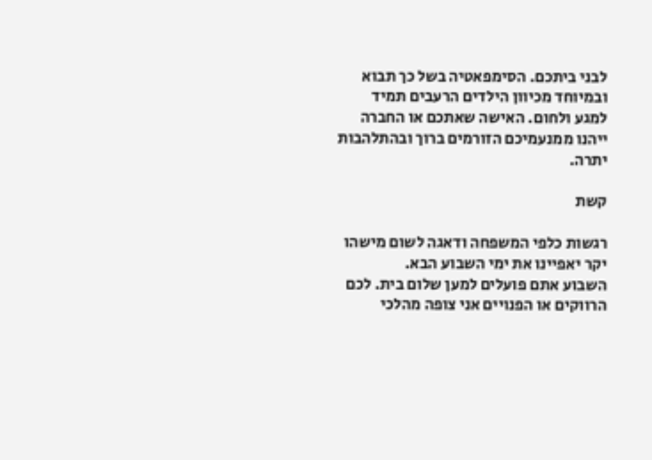לבני ביתכם. הסימפאטיה בשל כך תבוא ובמיוחד מכיוון הילדים הרעבים תמיד למגע ולחום. האישה שאתכם או החברה ייהנו ממנעמיכם הזורמים ברוך ובהתלהבות יתרה.

קשת

רגשות כלפי המשפחה ודאגה לשום מישהו יקר יאפיינו את ימי השבוע הבא.
השבוע אתם פועלים למען שלום בית. לכם הרווקים או הפנויים אני צופה מהלכי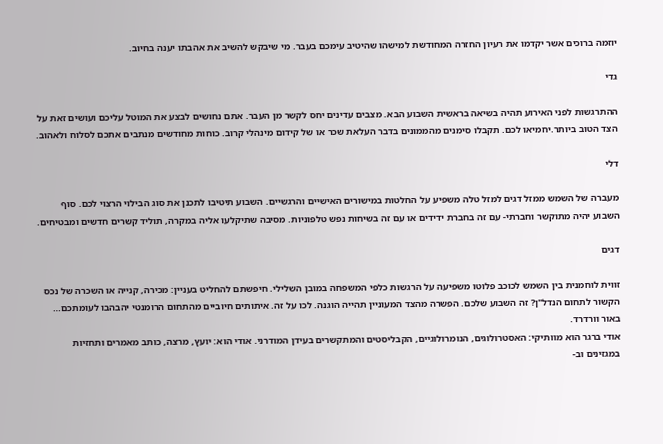יוזמה ברוכים אשר יקדמו את רעיון החזרה המחודשת למישהו שהיטיב עימכם בעבר. מי שיבקש להשיב את אהבתו יענה בחיוב.

גדי

ההתרגשות לפני האירוע תהיה בשיאה בראשית השבוע הבא. מצבים עדינים יחס לקשר מן העבר. אתם נחושים לבצע את המוטל עליכם ועושים זאת על הצד הטוב ביותר.יחמיאו לכם. תקבלו סימנים מהממונים בדבר העלאת שכר או של קידום מינהלי קרוב. כוחות מחודשים מנתבים אתכם לסלוח ולאהוב.

דלי

מעברה של השמש ממזל דגים למזל טלה משפיע על החלטות במישורים האישיים והרגשיים. השבוע תיטיבו לתכנן את סוג הבילוי הרצוי לכם. סוף השבוע יהיה מתוקשר וחברתי- עם זה בחברת ידידים או עם זה בשיחות נפש טלפוניות. מסיבה שתיקלעו אליה במקרה, תוליד קשרים חדשים ומבטיחים.

דגים

זווית לוחמנית בין השמש לכוכב פלוטו משפיעה על הרגשות כלפי המשפחה במובן השלילי. חיפשתם להחליט בעניין: מכירה, קנייה או השכרה של נכס הקשור לתחום הנדל"ן? זה השבוע שלכם. הפשרה מהצד המעוניין תהייה הוגנה. לכו על זה. איתותים חיוביים מהתחום הרומנטי יהבהבו לעומתכם… באור וורדרד.
אודי ברגר הוא מוותיקי: האסטרולוגים, הנומרולוגיים, הקבליסטים והמתקשרים בעידן המודרני. אודי הוא: יועץ, מרצה, כותב מאמרים ותחזיות במגזינים וב-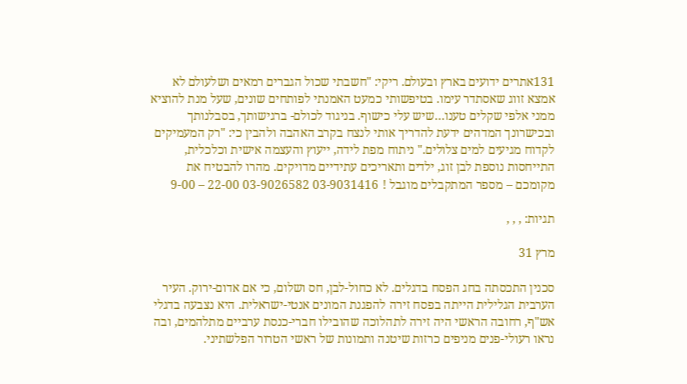131אתרים ידועים בארץ ובעולם. ריקי: "חשבתי שכול הגברים רמאים ושלעולם לא אמצא זווג שאסתדר עימו. בטיפשותי כמעט האמנתי לפותחים שונים, שעל מנת להוציא ממני אלפי שקלים טענו…שיש עלי כישוף. בניגוד לכולם- ברגישותך, בסבלנותך ובכישרונך המדהים ידעת להדריך אותי לנצח בקרב האהבה ולהבין כי: "רק המעמיקים לקדוח מגיעים למים צלולים." ניתוח מפת לידה, ייעוץ והעצמה אישית וכלכלית, התייחסות נוספת לבן זוג, ילדים ותאריכים עתידיים מדויקים. מהרו להבטיח את מקומכם – מספר המתקבלים מוגבל ! 03-9031416 03-9026582 22-00 – 9-00

תגיות: , , ,

מרץ 31

סכנין התכסתה בחג הפסח בדגלים. לא כחול-לבן, חס ושלום, כי אם אדום-ירוק. העיר הערבית הגלילית הייתה בפסח זירה להפגנת המונים אנטי-ישראלית. היא נצבעה בדגלי אש"ף, רחובה הראשי היה זירה לתהלוכה שהובילו חברי-כנסת ערביים מתלהמים, ובה נראו רעולי-פנים מניפים כרזות שיטנה ותמונות של ראשי הטרור הפלשתיני.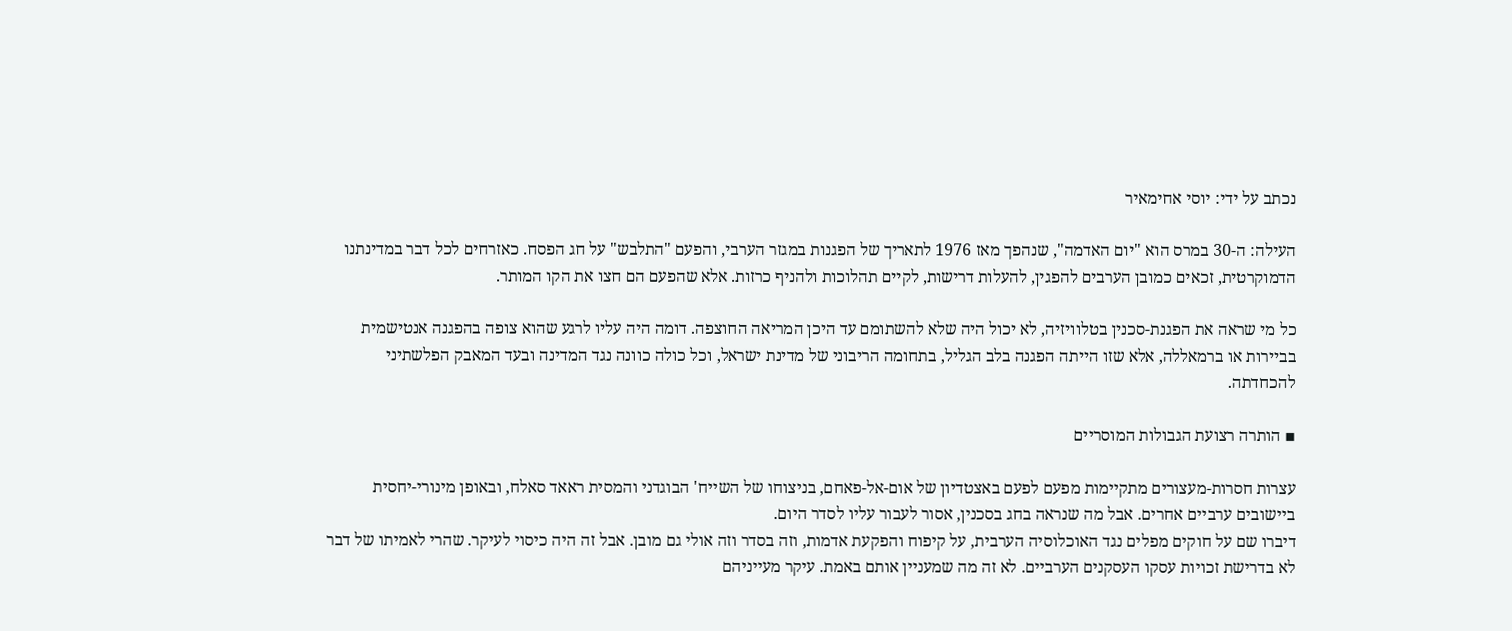נכתב על ידי: יוסי אחימאיר

העילה: ה-30 במרס הוא "יום האדמה", שנהפך מאז 1976 לתאריך של הפגנות במגזר הערבי, והפעם "התלבש" על חג הפסח. כאזרחים לכל דבר במדינתנו הדמוקרטית, זכאים כמובן הערבים להפגין, להעלות דרישות, לקיים תהלוכות ולהניף כרזות. אלא שהפעם הם חצו את הקו המותר.

כל מי שראה את הפגנת-סכנין בטלוויזיה, לא יכול היה שלא להשתומם עד היכן המריאה החוצפה. דומה היה עליו לרגע שהוא צופה בהפגנה אנטישמית בביירות או ברמאללה, אלא שזו הייתה הפגנה בלב הגליל, בתחומה הריבוני של מדינת ישראל, וכל כולה כוונה נגד המדינה ובעד המאבק הפלשתיני להכחדתה.

▪ הותרה רצועת הגבולות המוסריים

עצרות חסרות-מעצורים מתקיימות מפעם לפעם באצטדיון של אום-אל-פאחם, בניצוחו של השייח' הבוגדני והמסית ראאד סאלח, ובאופן מינורי-יחסית ביישובים ערביים אחרים. אבל מה שנראה בחג בסכנין, אסור לעבור עליו לסדר היום.
דיברו שם על חוקים מפלים נגד האוכלוסיה הערבית, על קיפוח והפקעת אדמות, וזה בסדר וזה אולי גם מובן. אבל זה היה כיסוי לעיקר. שהרי לאמיתו של דבר לא בדרישת זכויות עסקו העסקנים הערביים. לא זה מה שמעניין אותם באמת. עיקר מעייניהם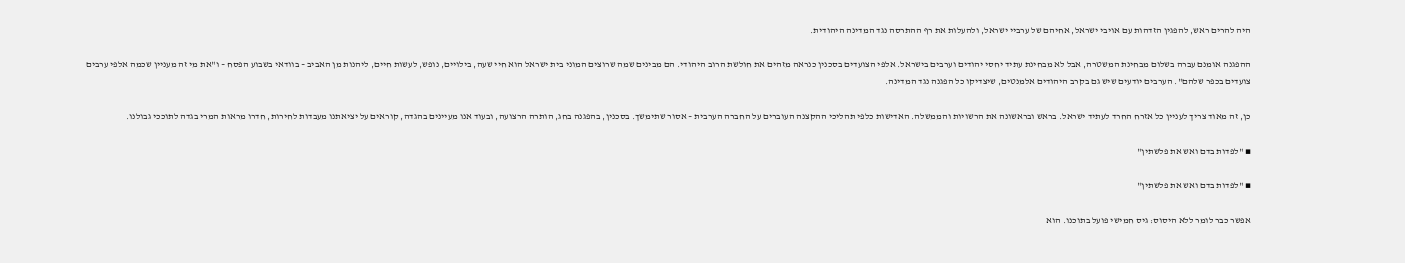היה להרים ראש, להפגין הזדהות עם אויבי ישראל, אחיהם של ערביי ישראל, ולהעלות את רף ההתרסה נגד המדינה היהודית.

ההפגנה אומנם עברה בשלום מבחינת המשטרה, אבל לא מבחינת עתיד יחסי יהודים וערבים בישראל. אלפי הצועדים בסכנין כנראה מזהים את חולשת הרוב היהודי. הם מבינים שמה שרוצים המוני בית ישראל הוא חיי שעה, בילויים, נופש, לעשות חיים, ליהנות מן האביב – בוודאי בשבוע הפסח – ו"את מי זה מעניין שכמה אלפי ערבים צועדים בכפר שלהם". הערבים יודעים שיש גם בקרב היהודים אלמנטים, שיצדיקו כל הפגנה נגד המדינה.

כן, זה מאוד צריך לעניין כל אזרח החרד לעתיד ישראל. בראש ובראשונה את הרשויות והממשלה. האדישות כלפי תהליכי ההקצנה העוברים על החברה הערבית – אסור שתימשך. בסכנין, בהפגנה בחג, הותרה הרצועה, ובעוד אנו מעיינים בהגדה, קוראים על יציאתנו מעבדות לחירות, חדרו מראות המרי בגדה לתוככי גבולנו.

▪ "לפדות בדם ואש את פלשתין"

▪ "לפדות בדם ואש את פלשתין"

אפשר כבר לומר ללא היסוס: גיס חמישי פועל בתוכנו. הוא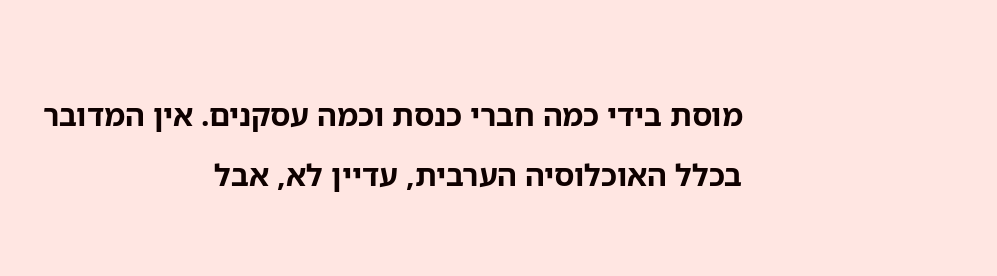מוסת בידי כמה חברי כנסת וכמה עסקנים. אין המדובר בכלל האוכלוסיה הערבית, עדיין לא, אבל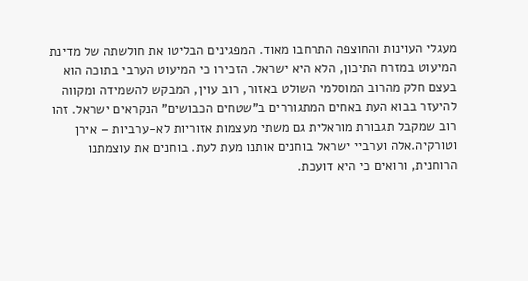מעגלי העוינות והחוצפה התרחבו מאוד. המפגינים הבליטו את חולשתה של מדינת המיעוט במזרח התיכון, הלא היא ישראל. הזכירו כי המיעוט הערבי בתוכה הוא בעצם חלק מהרוב המוסלמי השולט באזור, רוב עוין, המבקש להשמידה ומקווה להיעזר בבוא העת באחים המתגוררים ב"שטחים הכבושים" הנקראים ישראל. זהו רוב שמקבל תגבורת מוראלית גם משתי מעצמות אזוריות לא-ערביות – אירן וטורקיה.אלה וערביי ישראל בוחנים אותנו מעת לעת. בוחנים את עוצמתנו הרוחנית, ורואים כי היא דועכת.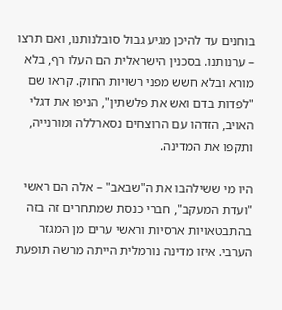בוחנים עד להיכן מגיע גבול סובלנותנו, ואם תרצו – ערנותנו. בסכנין הישראלית הם העלו רף, בלא מורא ובלא חשש מפני רשויות החוק. קראו שם "לפדות בדם ואש את פלשתין", הניפו את דגלי האויב, הזדהו עם הרוצחים נסארללה ומורנייה, ותקפו את המדינה.

היו מי ששילהבו את ה"שבאב" – אלה הם ראשי "ועדת המעקב", חברי כנסת שמתחרים זה בזה בהתבטאויות ארסיות וראשי ערים מן המגזר הערבי. איזו מדינה נורמלית הייתה מרשה תופעת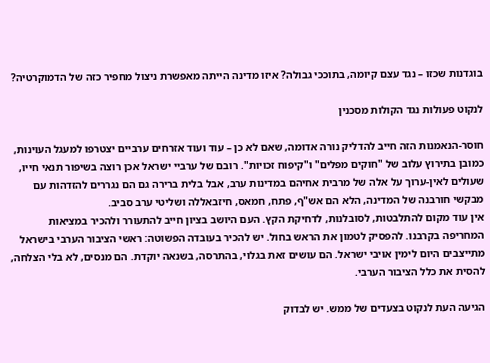בוגדנות שכזו – נגד עצם קיומה, בתוככי גבולה? איזו מדינה הייתה מאפשרת ניצול מחפיר כזה של הדמוקרטיה?

לנקוט פעולות נגד הקולות מסכנין

חוסר-הנאמנות הזה חייב להדליק נורה אדומה, שאם לא כן – עוד ועוד אזרחים ערביים יצטרפו למעגל העוינות, כמובן בתירוץ עלוב של "חוקים מפלים" ו"קיפוח זכויות". רובם של ערביי ישראל אכן רוצה בשיפור תנאי חייו, שעולים לאין-ערוך על אלה של מרבית אחיהם במדינות ערב, אבל בלית ברירה גם הם נגררים להזדהות עם מבקשי חורבנה של המדינה, הלא הם אש"ף, פתח, חמאס, חיזבאללה ושליטי ערב סביב.
אין עוד מקום להתלבטות, לסובלנות, לדחיקת הקץ. העם היושב בציון חייב להתעורר ולהכיר במציאות המחריפה בקרבנו. להפסיק לטמון את הראש בחול. יש להכיר בעובדה הפשוטה: ראשי הציבור הערבי בישראל מתייצבים היום לימין אויבי ישראל. הם עושים זאת בגלוי, בהתרסה, בשנאה יוקדת. הם מנסים, לא בלי הצלחה, להסית את כלל הציבור הערבי.

הגיעה העת לנקוט בצעדים של ממש. יש לבדוק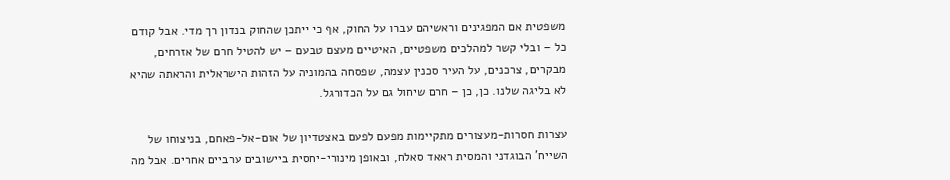משפטית אם המפגינים וראשיהם עברו על החוק, אף כי ייתכן שהחוק בנדון רך מדי. אבל קודם כל – ובלי קשר למהלכים משפטיים, האיטיים מעצם טבעם – יש להטיל חרם של אזרחים, מבקרים, צרכנים, על העיר סכנין עצמה, שפסחה בהמוניה על הזהות הישראלית והראתה שהיא לא בליגה שלנו. כן, כן – חרם שיחול גם על הכדורגל.

עצרות חסרות-מעצורים מתקיימות מפעם לפעם באצטדיון של אום-אל-פאחם, בניצוחו של השייח' הבוגדני והמסית ראאד סאלח, ובאופן מינורי-יחסית ביישובים ערביים אחרים. אבל מה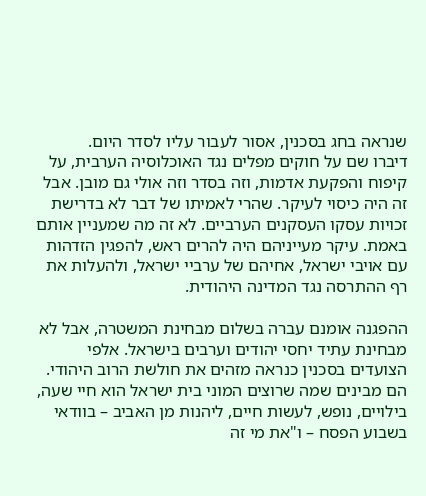שנראה בחג בסכנין, אסור לעבור עליו לסדר היום.
דיברו שם על חוקים מפלים נגד האוכלוסיה הערבית, על קיפוח והפקעת אדמות, וזה בסדר וזה אולי גם מובן. אבל זה היה כיסוי לעיקר. שהרי לאמיתו של דבר לא בדרישת זכויות עסקו העסקנים הערביים. לא זה מה שמעניין אותם באמת. עיקר מעייניהם היה להרים ראש, להפגין הזדהות עם אויבי ישראל, אחיהם של ערביי ישראל, ולהעלות את רף ההתרסה נגד המדינה היהודית.

ההפגנה אומנם עברה בשלום מבחינת המשטרה, אבל לא מבחינת עתיד יחסי יהודים וערבים בישראל. אלפי הצועדים בסכנין כנראה מזהים את חולשת הרוב היהודי. הם מבינים שמה שרוצים המוני בית ישראל הוא חיי שעה, בילויים, נופש, לעשות חיים, ליהנות מן האביב – בוודאי בשבוע הפסח – ו"את מי זה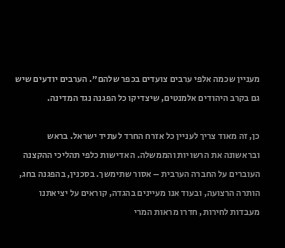מעניין שכמה אלפי ערבים צועדים בכפר שלהם". הערבים יודעים שיש גם בקרב היהודים אלמנטים, שיצדיקו כל הפגנה נגד המדינה.

כן, זה מאוד צריך לעניין כל אזרח החרד לעתיד ישראל. בראש ובראשונה את הרשויות והממשלה. האדישות כלפי תהליכי ההקצנה העוברים על החברה הערבית – אסור שתימשך. בסכנין, בהפגנה בחג, הותרה הרצועה, ובעוד אנו מעיינים בהגדה, קוראים על יציאתנו מעבדות לחירות, חדרו מראות המרי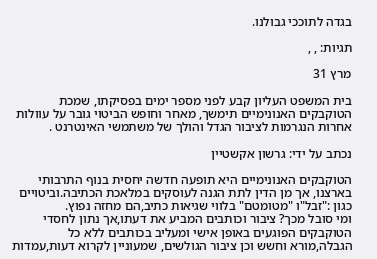בגדה לתוככי גבולנו.

תגיות: , ,

מרץ 31

בית המשפט העליון קבע לפני מספר ימים בפסיקתו, שמכת הטוקבקים האנונימיים תימשך, מאחר וחופש הביטוי גובר על עוולות אחרות הנגרמות לציבור הגדל והולך של משתמשי האינטרנט .

נכתב על ידי: גרשון אקשטיין

הטוקבקים האנונימיים היא תופעה חדשה יחסית בנוף התרבותי בארצנו, אך מן הדין לתת הגנה לעוסקים במלאכת הכתיבה.וביטויים כגון :"זבל"ו "מטומטם" בלווי שגיאות כתיב,הם מחזה נפוץ.
ומי סובל מכך? ציבור וכותבים המביע את דעתו,אך נתון לחסדי הטוקבקים הפוגעים באופן אישי ומעליב בכותבים ללא כל הגבלה,מורא וחשש וכן ציבור הגולשים, שמעוניין לקרוא דעות,עמדות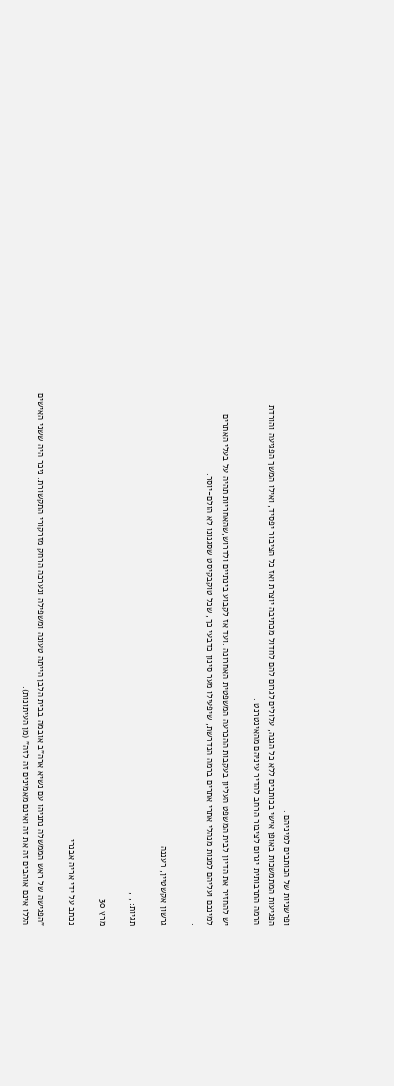ופרשניות של הכותבים למיניהם .
הפגיעות המתמשכות באופן אישי בכותבים ללא כל הגנה, עלולים לגרום להם לחדול מכתיבה יוצרת ואז כל הציבור יפסיד, ואילו המשך הפגיעה והורדת הרמה התרבותית יגרום לציבור הרחב להדיר עיניהם מהאינטרנט .

יש להחזיר את הדיון לבית המשפט העליון בעקבות ההכרעה המשפטית האחרונה .ועד אז לקבוע בינתיים ולדרוש,שהאחריות תהיה על בעלי האתרים למינכם ועליהם למנות מנהלי אתרי אתרים ברמה הנדרשת, שיפעילו מער סינון כדבעי כך, שכל טוקבקיסט שסגנונו לא הולם-יוסר.
.

גרשון אקשטיין, רעננה

תגיות: , ,

מרץ 30

נכתב על ידי אריה אבנרי

"הפגישה של ראש הממשלה נתניהו עם נשיא ארה"ב אובמה בבית הלבן הייתה טעונה ומשפילה ונערכה הרחק מזרקורי התקשורת. ניכר היה ששני האישים הללו אינם אוהבים זה את זה ואינם מאמינים זה לזה" (מן העיתונות).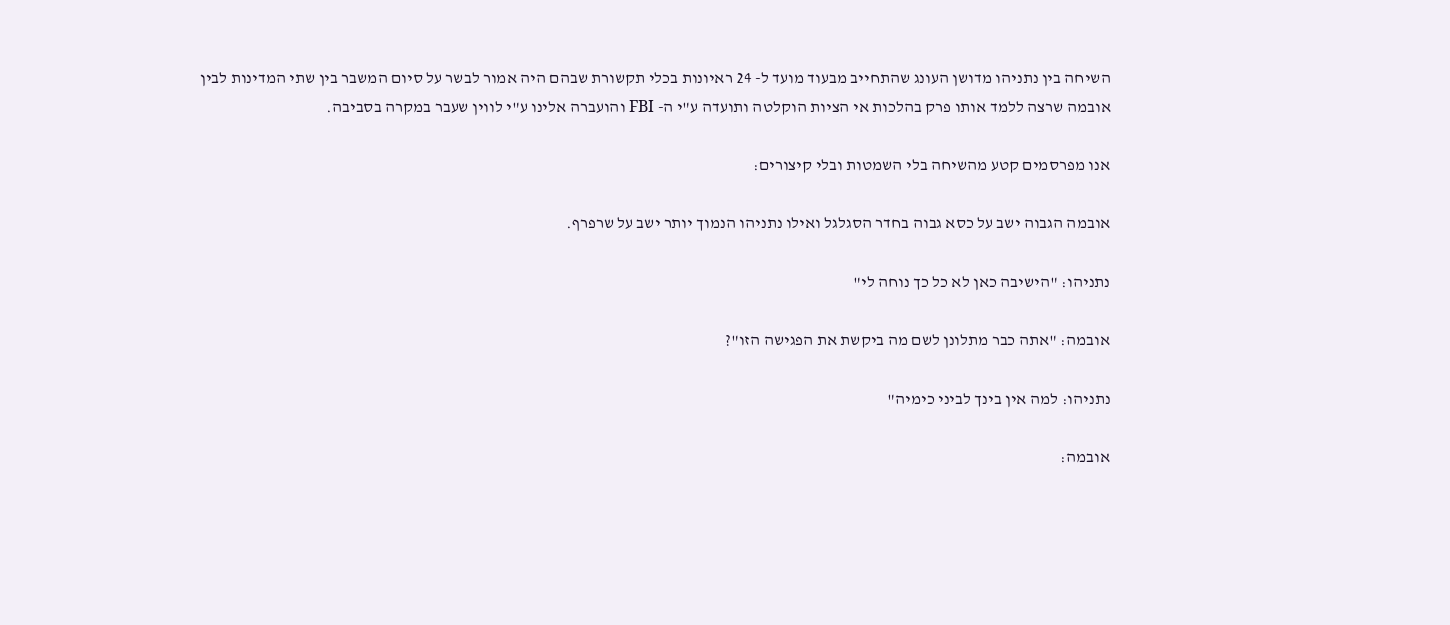השיחה בין נתניהו מדושן העונג שהתחייב מבעוד מועד ל- 24 ראיונות בכלי תקשורת שבהם היה אמור לבשר על סיום המשבר בין שתי המדינות לבין אובמה שרצה ללמד אותו פרק בהלכות אי הציות הוקלטה ותועדה ע"י ה- FBI והועברה אלינו ע"י לווין שעבר במקרה בסביבה.

אנו מפרסמים קטע מהשיחה בלי השמטות ובלי קיצורים:

אובמה הגבוה ישב על כסא גבוה בחדר הסגלגל ואילו נתניהו הנמוך יותר ישב על שרפרף.

נתניהו: "הישיבה כאן לא כל כך נוחה לי"

אובמה: "אתה כבר מתלונן לשם מה ביקשת את הפגישה הזו"?

נתניהו: למה אין בינך לביני כימיה"

אובמה: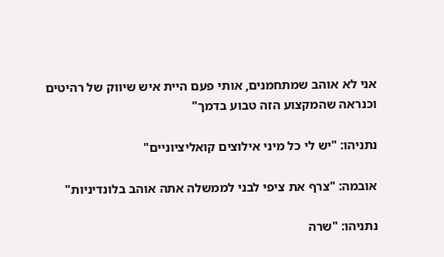אני לא אוהב שמתחמנים, אותי פעם היית איש שיווק של רהיטים וכנראה שהמקצוע הזה טבוע בדמך"

נתניהו: "יש לי כל מיני אילוצים קואליציוניים"

אובמה: "צרף את ציפי לבני לממשלה אתה אוהב בלונדיניות"

נתניהו: "שרה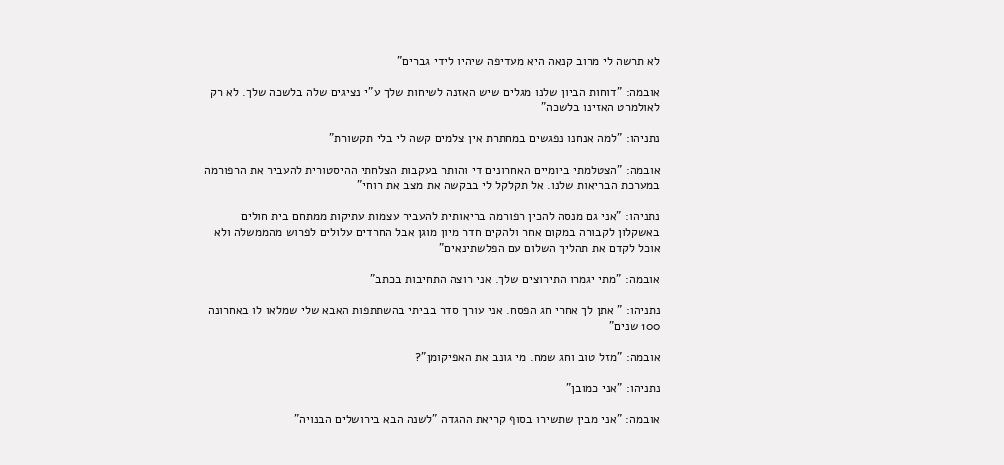לא תרשה לי מרוב קנאה היא מעדיפה שיהיו לידי גברים"

אובמה: "דוחות הביון שלנו מגלים שיש האזנה לשיחות שלך ע"י נציגים שלה בלשכה שלך. לא רק לאולמרט האזינו בלשכה"

נתניהו: "למה אנחנו נפגשים במחתרת אין צלמים קשה לי בלי תקשורת"

אובמה: "הצטלמתי ביומיים האחרונים די והותר בעקבות הצלחתי ההיסטורית להעביר את הרפורמה במערכת הבריאות שלנו. אל תקלקל לי בבקשה את מצב את רוחי"

נתניהו: "אני גם מנסה להכין רפורמה בריאותית להעביר עצמות עתיקות ממתחם בית חולים באשקלון לקבורה במקום אחר ולהקים חדר מיון מוגן אבל החרדים עלולים לפרוש מהממשלה ולא אוכל לקדם את תהליך השלום עם הפלשתינאים"

אובמה: "מתי יגמרו התירוצים שלך. אני רוצה התחיבות בכתב"

נתניהו: " אתן לך אחרי חג הפסח. אני עורך סדר בביתי בהשתתפות האבא שלי שמלאו לו באחרונה 100 שנים"

אובמה: "מזל טוב וחג שמח. מי גונב את האפיקומן"?

נתניהו: "אני כמובן"

אובמה: "אני מבין שתשירו בסוף קריאת ההגדה "לשנה הבא בירושלים הבנויה"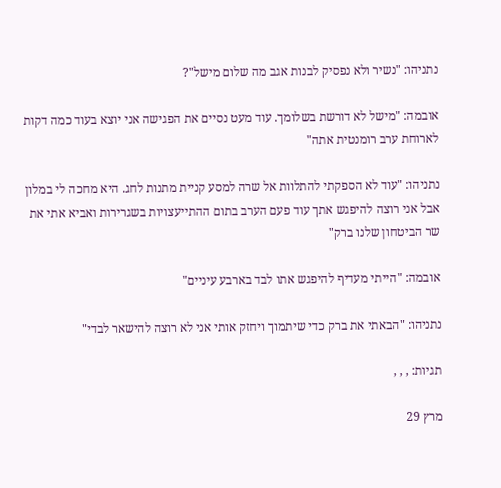נתניהו: "נשיר ולא נפסיק לבנות אגב מה שלום מישל"?

אובמה: "מישל לא דורשת בשלומך. עוד מעט נסיים את הפגישה אני יוצא בעוד כמה דקות לארוחת ערב רומנטית אתה"

נתניהו: "עוד לא הספקתי להתלוות אל שרה למסע קניית מתנות לחג. היא מחכה לי במלון אבל אני רוצה להיפגש אתך עוד פעם הערב בתום ההתייעצויות בשגרירות ואביא אתי את שר הביטחון שלנו ברק"

אובמה: "הייתי מעדיף להיפגש אתו לבד בארבע עיניים"

נתניהו: "הבאתי את ברק כדי שיתמוך ויחזק אותי אני לא רוצה להישאר לבדי"

תגיות: , , ,

מרץ 29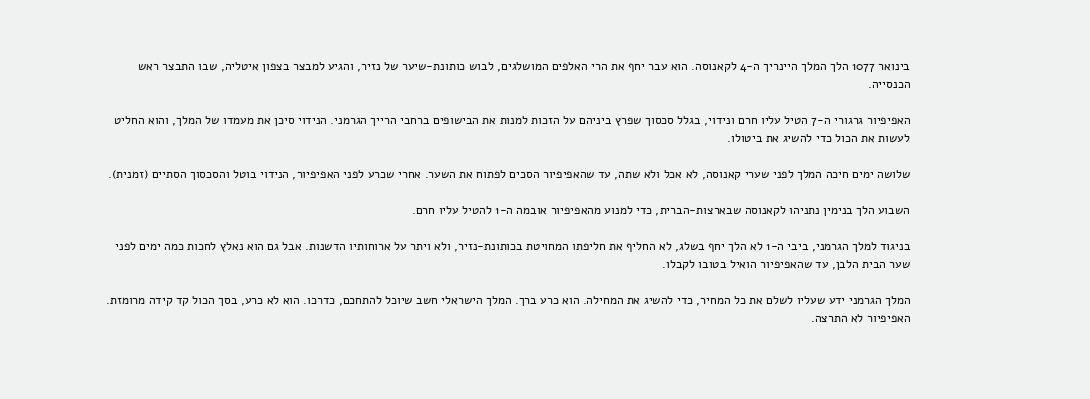בינואר 1077 הלך המלך היינריך ה-4 לקאנוסה. הוא עבר יחף את הרי האלפים המושלגים, לבוש כותונת-שיער של נזיר, והגיע למבצר בצפון איטליה, שבו התבצר ראש הכנסייה.

האפיפיור גרגורי ה-7 הטיל עליו חרם ונידוי, בגלל סכסוך שפרץ ביניהם על הזכות למנות את הבישופים ברחבי הרייך הגרמני. הנידוי סיכן את מעמדו של המלך, והוא החליט לעשות את הכול כדי להשיג את ביטולו.

שלושה ימים חיכה המלך לפני שערי קאנוסה, לא אכל ולא שתה, עד שהאפיפיור הסכים לפתוח את השער. אחרי שכרע לפני האפיפיור, הנידוי בוטל והסכסוך הסתיים (זמנית).

השבוע הלך בנימין נתניהו לקאנוסה שבארצות-הברית, כדי למנוע מהאפיפיור אובמה ה-1 להטיל עליו חרם.

בניגוד למלך הגרמני, ביבי ה-1 לא הלך יחף בשלג, לא החליף את חליפתו המחויטת בכותונת-נזיר, ולא ויתר על ארוחותיו הדשנות. אבל גם הוא נאלץ לחכות כמה ימים לפני שער הבית הלבן, עד שהאפיפיור הואיל בטובו לקבלו.

המלך הגרמני ידע שעליו לשלם את כל המחיר, כדי להשיג את המחילה. הוא כרע ברך. המלך הישראלי חשב שיוכל להתחכם, כדרכו. הוא לא כרע, בסך הכול קד קידה מרומזת. האפיפיור לא התרצה.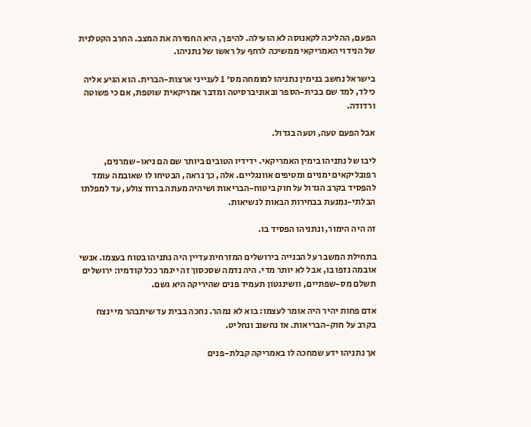הפעם, ההליכה לקאנוסה לא הועילה. להיפך, היא החמירה את המצב. החרב הקטלנית של הנידוי האמריקאי ממשיכה לרחף על ראשו של נתניהו.

בישראל נחשב בנימין נתניהו למומחה מס' 1 לענייני ארצות-הברית. הוא הגיע אליה כילד, למד שם בבית-הספר ובאוניברסיטה ומדבר אמריקאית שוטפת, אם כי פשוטה ורדודה.

אבל הפעם טעה, וטעה בגדול.

ליבו של נתניהו בימין האמריקאי. ידידיו הטובים ביותר שם הם ניאו-שמרנים, רפובליקאים ימניים ומטיפים אוונגליים. אלה, כך נראה, הבטיחו לו שאובמה עומד להפסיד בקרב הגדול על חוק ביטוח-הבריאות ושיהיה מעתה ברווז צולע, עד למפלתו הבלתי-נמנעת בבחירות הבאות לנשיאות.

זה היה הימור, ונתניהו הפסיד בו.

בתחילת המשבר על הבנייה בירושלים המזרחית עדיין היה נתניהו בטוח בעצמו. אנשי אובמה נזפו בו, אבל לא יותר מדי. היה נדמה שסכסוך זה ייגמר ככל קודמיו: ירושלים תשלם מס-שפתיים, וושינגטון תעמיד פנים שהיריקה היא גשם.

אדם פחות יהיר היה אומר לעצמו: בוא לא נמהר. נחכה בבית עד שיתבהר מי ינצח בקרב על חוק-הבריאות. אז נחשוב ונחליט.

אך נתניהו ידע שמחכה לו באמריקה קבלת-פנים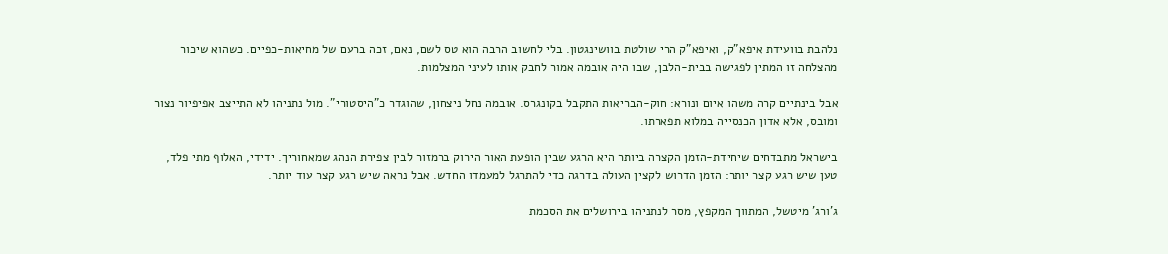נלהבת בוועידת איפא"ק, ואיפא"ק הרי שולטת בוושינגטון. בלי לחשוב הרבה הוא טס לשם, נאם, זכה ברעם של מחיאות-כפיים. כשהוא שיכור מהצלחה זו המתין לפגישה בבית-הלבן, שבו היה אובמה אמור לחבק אותו לעיני המצלמות.

אבל בינתיים קרה משהו איום ונורא: חוק-הבריאות התקבל בקונגרס. אובמה נחל ניצחון, שהוגדר כ"היסטורי". מול נתניהו לא התייצב אפיפיור נצור ומובס, אלא אדון הכנסייה במלוא תפארתו.

בישראל מתבדחים שיחידת-הזמן הקצרה ביותר היא הרגע שבין הופעת האור הירוק ברמזור לבין צפירת הנהג שמאחוריך. ידידי, האלוף מתי פלד, טען שיש רגע קצר יותר: הזמן הדרוש לקצין העולה בדרגה כדי להתרגל למעמדו החדש. אבל נראה שיש רגע קצר עוד יותר.

ג'ורג' מיטשל, המתווך המקפץ, מסר לנתניהו בירושלים את הסכמת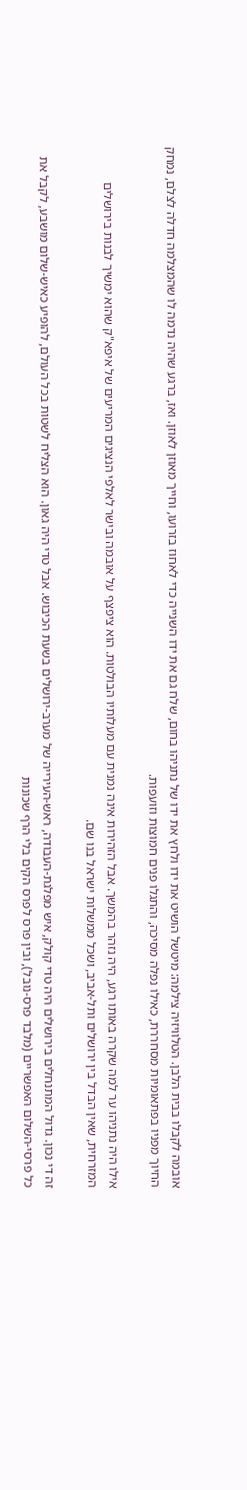אובמה לקבלו בבית הלבן. הטלוויזיה צילמה: מיטשל הושיט את ידו ולחץ את ידו של נתניהו בחום, שלח גם את ידו השנייה כדי לאחוז בזרועו, וחייך מאוזן לאוזן. ואז, ברגע שהיה נדמה לו שהמצלמה חדלה לצלם, נמחק החיוך מפניו בפתאומיות מסחררת, כאילו נפלה מסיכה, והתגלו פנים חמוצות וזועפות.

אילו היה נתניהו ער למה שקרה באותו רגע, היה נזהר בהמשך. אבל הזהירות אינה נמנית עם מעלותיו הבולטות. הוא ציפצף על אובמה ובישר לאלפי הנציגים המריעים של איפא"ק שהוא ימשיך לבנות בירושלים המזרחית, שאין הבדל בין ירושלים ותל-אביב, ושכל ממשלות ישראל בנו שם.

זה די נכון. גדול המתנחלים בירושלים היה טדי קולק, איש מפלגת-העבודה, ראש-העירייה של מערב-ירושלים בשעת הכיבוש. אבל טדי היה גאון. הוא הצליח לשטות בכל העולם, להופיע כאיש-שלום מושבע, לקבל את כל פרסי-השלום האפשריים (מלבד פרס-נובל), ובין פרס לפרס הקים בלי הרף שכונות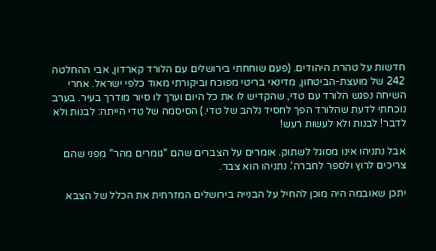חדשות על טהרת היהודים. (פעם שוחחתי בירושלים עם הלורד קארדון, אבי ההחלטה 242 של מועצת-הביטחון, מדינאי בריטי מפוכח וביקורתי מאוד כלפי ישראל. אחרי השיחה נפגש הלורד עם טדי, שהקדיש לו את כל היום וערך לו סיור מודרך בעיר. בערב נוכחתי לדעת שהלורד הפך לחסיד נלהב של טדי.) הסיסמה של טדי הייתה: לבנות ולא לדבר! לבנות ולא לעשות רעש!

אבל נתניהו אינו מסוגל לשתוק. אומרים על הצברים שהם "גומרים מהר" מפני שהם צריכים לרוץ ולספר לחברה'. נתניהו הוא צבר.

יתכן שאובמה היה מוכן להחיל על הבנייה בירושלים המזרחית את הכלל של הצבא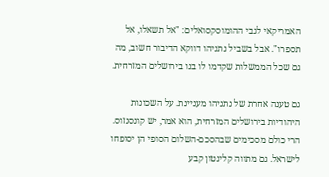האמריקאי לגבי ההומוסקסואלים: "אל תשאלו, אל תספרו". אבל בשביל נתניהו דווקא הדיבור חשוב, מה גם שכל הממשלות שקדמו לו בנו בירושלים המזרחית.

גם טענה אחרת של נתניהו מעניינת. על השכונות היהודיות בירושלים המזרחית, הוא אמר, יש קונסנזוס. הרי כולם מסכימים שבהסכם-השלום הסופי הן יסופחו לישראל. גם מתווה קלינטון קבע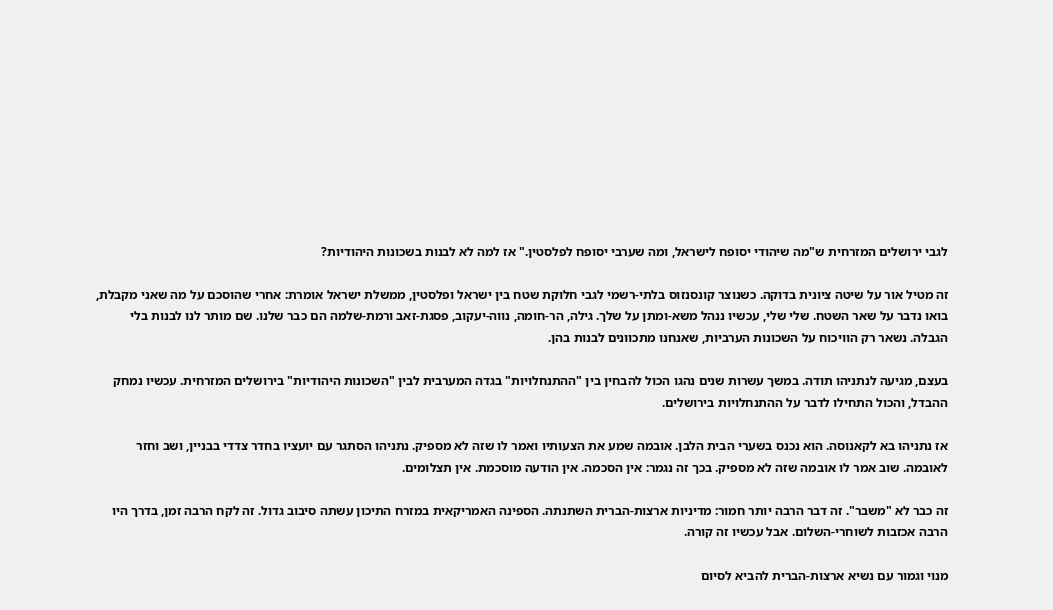לגבי ירושלים המזרחית ש"מה שיהודי יסופח לישראל, ומה שערבי יסופח לפלסטין." אז למה לא לבנות בשכונות היהודיות?

זה מטיל אור על שיטה ציונית בדוקה. כשנוצר קונסנזוס בלתי-רשמי לגבי חלוקת שטח בין ישראל ופלסטין, ממשלת ישראל אומרת: אחרי שהוסכם על מה שאני מקבלת, בואו נדבר על שאר השטח. שלי שלי, עכשיו ננהל משא-ומתן על שלך. גילה, הר-חומה, נווה-יעקוב, פסגת-זאב ורמת-שלמה הם כבר שלנו. שם מותר לנו לבנות בלי הגבלה. נשאר רק הוויכוח על השכונות הערביות, שאנחנו מתכוונים לבנות בהן.

בעצם, מגיעה לנתניהו תודה. במשך עשרות שנים נהגו הכול להבחין בין "ההתנחלויות" בגדה המערבית לבין "השכונות היהודיות" בירושלים המזרחית. עכשיו נמחק ההבדל, והכול התחילו לדבר על ההתנחלויות בירושלים.

אז נתניהו בא לקאנוסה. הוא נכנס בשערי הבית הלבן. אובמה שמע את הצעותיו ואמר לו שזה לא מספיק. נתניהו הסתגר עם יועציו בחדר צדדי בבניין, ושב וחזר לאובמה. שוב אמר לו אובמה שזה לא מספיק. בכך זה נגמר: אין הסכמה. אין הודעה מוסכמת. אין תצלומים.

זה כבר לא "משבר". זה דבר הרבה יותר חמור: מדיניות ארצות-הברית השתנתה. הספינה האמריקאית במזרח התיכון עשתה סיבוב גדול. זה לקח הרבה זמן, בדרך היו הרבה אכזבות לשוחרי-השלום. אבל עכשיו זה קורה.

מנוי וגמור עם נשיא ארצות-הברית להביא לסיום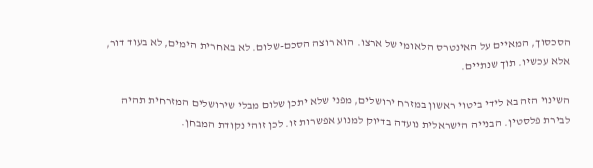הסכסוך, המאיים על האינטרס הלאומי של ארצו. הוא רוצה הסכם-שלום. לא באחרית הימים, לא בעוד דור, אלא עכשיו. תוך שנתיים.

השינוי הזה בא לידי ביטוי ראשון במזרח ירושלים, מפני שלא יתכן שלום מבלי שירושלים המזרחית תהיה לבירת פלסטין. הבנייה הישראלית נועדה בדיוק למנוע אפשרות זו. לכן זוהי נקודת המבחן.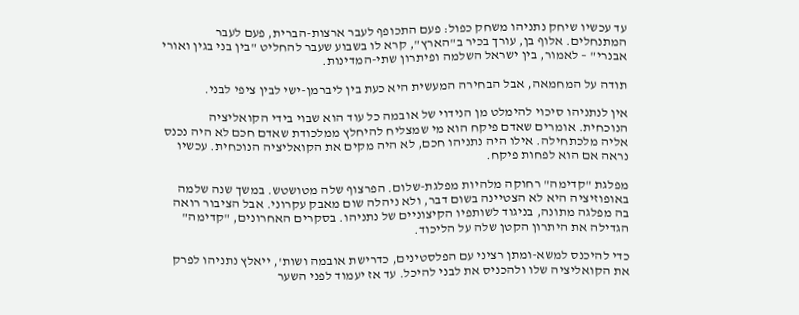עד עכשיו שיחק נתניהו משחק כפול: פעם התכופף לעבר ארצות-הברית, פעם לעבר המתנחלים. אלוף בן, עורך בכיר ב"הארץ", קרא לו בשבוע שעבר להחליט "בין בני בגין ואורי אבנרי" – לאמור, בין ישראל השלמה ופיתרון שתי-המדינות.

תודה על המחמאה, אבל הבחירה המעשית היא כעת בין ליברמן-ישי לבין ציפי לבני.

אין לנתניהו סיכוי להימלט מן הנידוי של אובמה כל עוד הוא שבוי בידי הקואליציה הנוכחית. אומרים שאדם פיקח הוא מי שמצליח להיחלץ ממלכודת שאדם חכם לא היה נכנס אליה מלכתחילה. אילו היה נתניהו חכם, לא היה מקים את הקואליציה הנוכחית. עכשיו נראה אם הוא לפחות פיקח.

מפלגת "קדימה" רחוקה מלהיות מפלגת-שלום. הפרצוף שלה מטושטש. במשך שנה שלמה באופוזיציה היא לא הצטיינה בשום דבר, ולא ניהלה שום מאבק עקרוני. אבל הציבור רואה בה מפלגה מתונה, בניגוד לשותפיו הקיצוניים של נתניהו. בסקרים האחרונים, "קדימה" הגדילה את היתרון הקטן שלה על הליכוד.

כדי להיכנס למשא-ומתן רציני עם הפלסטינים, כדרישת אובמה ושות', ייאלץ נתניהו לפרק את הקואליציה שלו ולהכניס את לבני להיכל. עד אז יעמוד לפני השער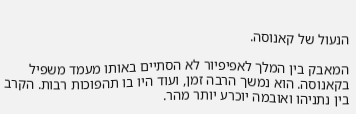הנעול של קאנוסה.

המאבק בין המלך לאפיפיור לא הסתיים באותו מעמד משפיל בקאנוסה. הוא נמשך הרבה זמן, ועוד היו בו תהפוכות רבות. הקרב בין נתניהו ואובמה יוכרע יותר מהר.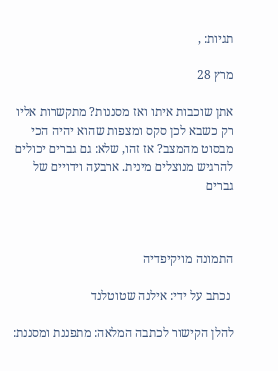תגיות: ,

מרץ 28

אתן שוכבות איתו ואז מסננות? מתקשרות אליו רק כשבא לכן סקס ומצפות שהוא יהיה הכי מבסוט מהמצב? אז זהו, שלא: גם גברים יכולים להרגיש מנוצלים מינית. ארבעה וידויים של גברים



התמונה מויקיפדיה

 נכתב על ידי: אילנה שטוטלנד

להלן הקישור לכתבה המלאה: מתפננת ומסננת: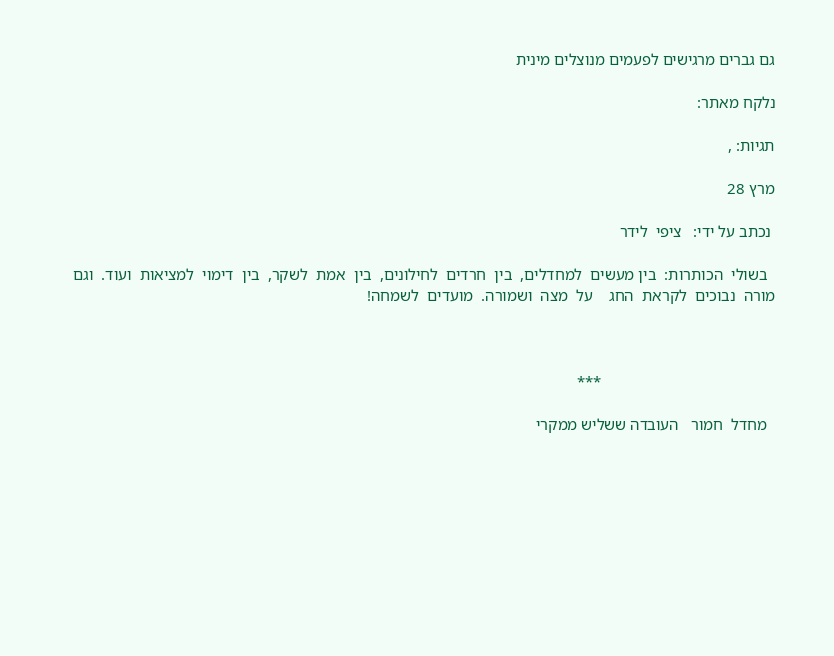גם גברים מרגישים לפעמים מנוצלים מינית

נלקח מאתר:

תגיות: ,

מרץ 28

 נכתב על ידי:   ציפי  לידר

  בשולי  הכותרות:  בין מעשים  למחדלים,  בין  חרדים  לחילונים,  בין  אמת  לשקר,  בין  דימוי  למציאות  ועוד.  וגם  מורה  נבוכים  לקראת  החג    על  מצה  ושמורה.  מועדים  לשמחה!



                                           ***

  מחדל  חמור   העובדה ששליש ממקרי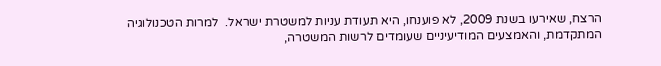הרצח, שאירעו בשנת 2009, לא פוענחו, היא תעודת עניות למשטרת ישראל.  למרות הטכנולוגיה המתקדמת, והאמצעים המודיעיניים שעומדים לרשות המשטרה,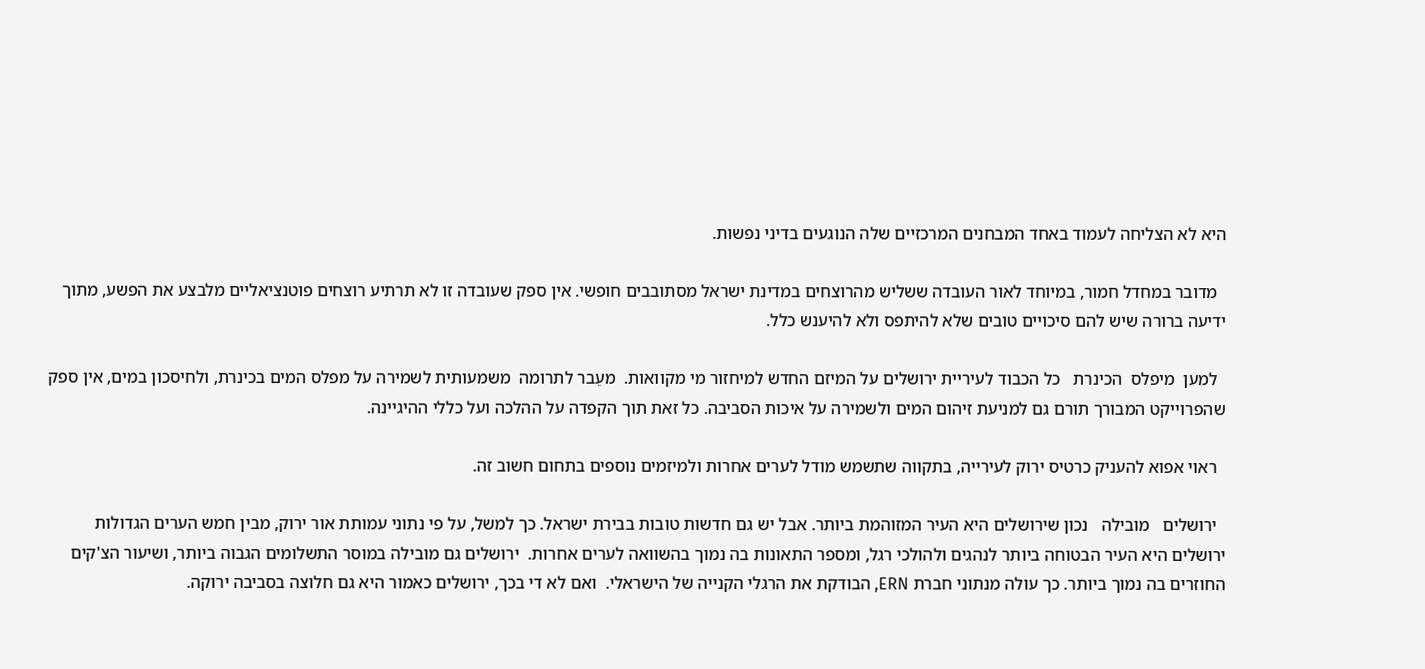היא לא הצליחה לעמוד באחד המבחנים המרכזיים שלה הנוגעים בדיני נפשות.

  מדובר במחדל חמור, במיוחד לאור העובדה ששליש מהרוצחים במדינת ישראל מסתובבים חופשי. אין ספק שעובדה זו לא תרתיע רוצחים פוטנציאליים מלבצע את הפשע, מתוך ידיעה ברורה שיש להם סיכויים טובים שלא להיתפס ולא להיענש כלל.

  למען  מיפלס  הכינרת   כל הכבוד לעיריית ירושלים על המיזם החדש למיחזור מי מקוואות.  מעֵבר לתרומה  משמעותית לשמירה על מפלס המים בכינרת, ולחיסכון במים, אין ספק שהפרוייקט המבורך תורם גם למניעת זיהום המים ולשמירה על איכות הסביבה. כל זאת תוך הקפדה על ההלכה ועל כללי ההיגיינה.

  ראוי אפוא להעניק כרטיס ירוק לעירייה, בתקווה שתשמש מודל לערים אחרות ולמיזמים נוספים בתחום חשוב זה.

  ירושלים   מובילה   נכון שירושלים היא העיר המזוהמת ביותר. אבל יש גם חדשות טובות בבירת ישראל. כך למשל, על פי נתוני עמותת אור ירוק, מבין חמש הערים הגדולות ירושלים היא העיר הבטוחה ביותר לנהגים ולהולכי רגל, ומספר התאונות בה נמוך בהשוואה לערים אחרות.  ירושלים גם מובילה במוסר התשלומים הגבוה ביותר, ושיעור הצ'קים החוזרים בה נמוך ביותר. כך עולה מנתוני חברת ERN, הבודקת את הרגלי הקנייה של הישראלי.  ואם לא די בכך, ירושלים כאמור היא גם חלוצה בסביבה ירוקה.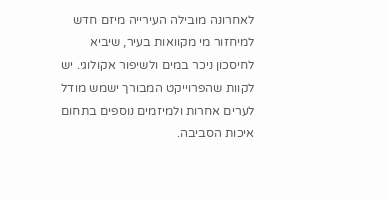לאחרונה מובילה העירייה מיזם חדש למיחזור מי מקוואות בעיר, שיביא לחיסכון ניכר במים ולשיפור אקולוגי. יש לקוות שהפרוייקט המבורך ישמש מודל לערים אחרות ולמיזמים נוספים בתחום איכות הסביבה.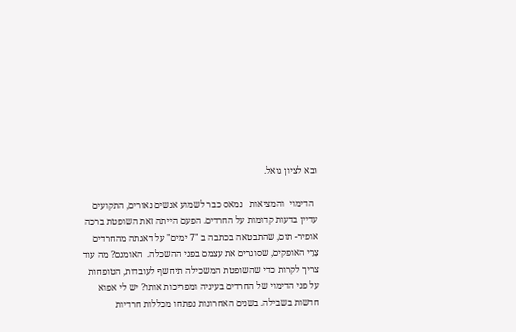וּבא לציון גואל.

  הדימוי  והמציאות   נמאס כבר לשמוע אנשים נאורים, התקועים עדיין בדעות קדומות על החרדים. הפעם הייתה זאת השופטת ברכה אופיר- תום, שהתבטאה בכתבה ב "7 ימים" על דאגתה מהחרדים צָרֵי האופקים, שסוגרים את עצמם בפני ההשכלה.  האומנם? מה עוד צריך לקרות כדי שהשופטת המשכילה תיחשף לעובדות, הטופחות על פני הדימוי של החרדים בעיניה ומפריכות אותו? יש לי אפוא חדשות בשבילה. בשנים האחרונות נפתחו מכללות חרדיות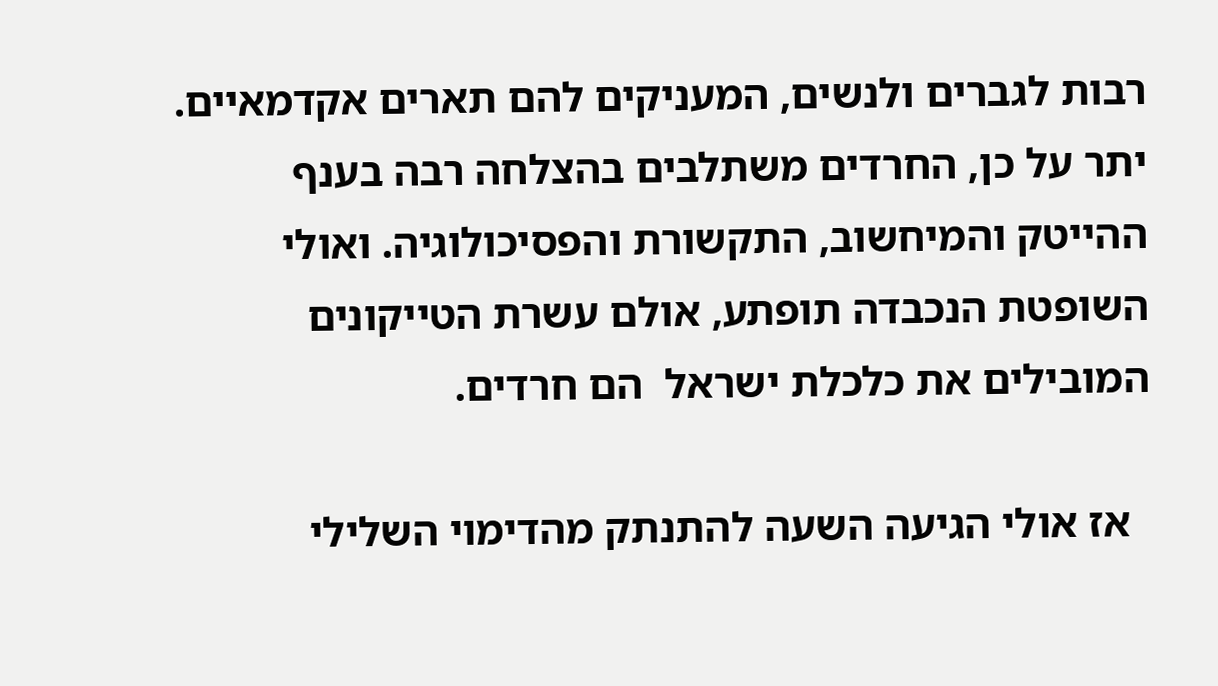רבות לגברים ולנשים, המעניקים להם תארים אקדמאיים. יתר על כן, החרדים משתלבים בהצלחה רבה בענף ההייטק והמיחשוב, התקשורת והפסיכולוגיה. ואולי השופטת הנכבדה תופתע, אולם עשרת הטייקונים המובילים את כלכלת ישראל  הם חרדים.

  אז אולי הגיעה השעה להתנתק מהדימוי השלילי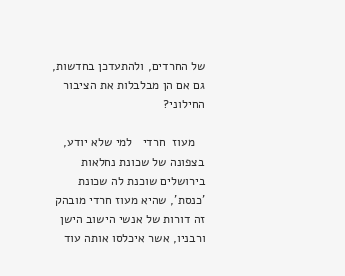של החרדים, ולהתעדכן בחדשות, גם אם הן מבלבלות את הציבור החילוני?

   מעוז  חרדי   למי שלא יודע, בצפונה של שכונת נחלאות  בירושלים שוכנת לה שכונת 'כנסת', שהיא מעוז חרדי מובהק זה דורות של אנשי הישוב הישן ורבניו, אשר איכלסו אותה עוד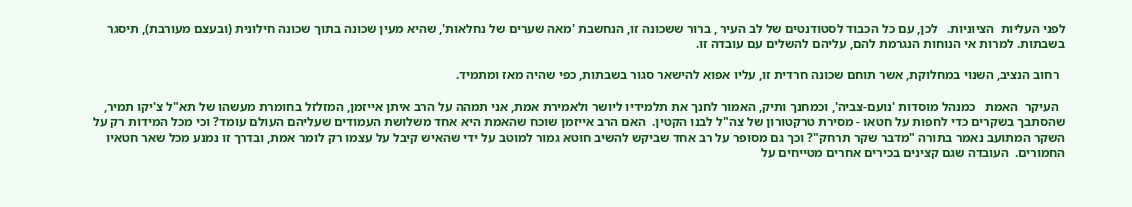לפני העליות  הציוניות.   לכן, עם כל הכבוד לסטודנטים של לב העיר , ברור ששכונה זו, הנחשבת 'מאה שערים של נחלאות', שהיא מעין שכונה בתוך שכונה חילונית (ובעצם מעורבת), תיסגר בשבתות. למרות אי הנוחות הנגרמת להם, עליהם להשלים עם עובדה זו.

  רחוב הנציב, השנוי במחלוקת, אשר תוחם שכונה חרדית זו, עליו אפוא להישאר סגור בשבתות, כפי שהיה מאז ומתמיד.

  העיקר  האמת   כמנהל מוסדות 'נועם-צביה', וכמחנך ותיק, האמור לחנך את תלמידיו ליושר ולאמירת אמת, אני תמהה על הרב איתן אייזמן, המזלזל בחומרת מעשהו של תא"ל צ'יקו תמיר, שהסתבך בשקרים כדי לחפות על חטאו - מסירת טרקטורון של צה"ל לבנו הקטין.  האם הרב אייזמן שוכח שהאמת היא אחד משלושת העמודים שעליהם העולם עומד? וכי מכל המידות רק על השקר המתועב נאמר בתורה "מדבר שקר תרחק"? וכך גם מסופר על רב אחד שביקש להשיב חוטא גמור למוטב על ידי שהאיש קיבל על עצמו רק לומר אמת, ובדרך זו נמנע מכל שאר חטאיו החמורים.  העובדה שגם קצינים בכירים אחרים מטייחים על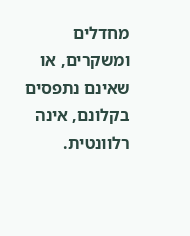מחדלים ומשקרים, או שאינם נתפסים בקלונם, אינה רלוונטית.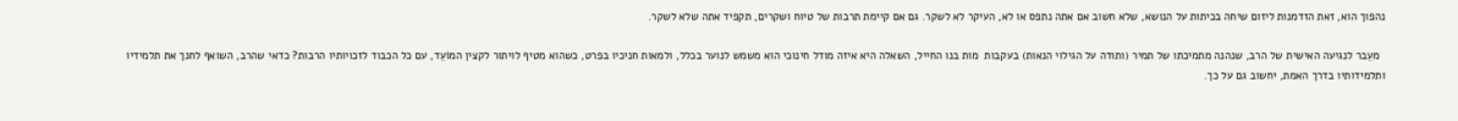נהפוך הוא, זאת הזדמנות ליזום שיחה בכיתות על הנושא, שלא חשוב אם אתה נתפס או לא, העיקר לא לשקר. גם אם קיימת תרבות של טיוח ושקרים, תקפיד אתה שלא לשקר.

  מעֵבר לנגיעה האישית של הרב, שנהנה מתמיכתו של תמיר (ותודה על הגילוי הנאות) בעקבות  מות בנו החייל, השאלה היא איזה מודל חינוכי הוא משמש לנוער בכלל, ולמאות חניכיו בפרט, כשהוא מטיף לויתור לקצין המוֹעֵד, עם כל הכבוד לזכויותיו הרבות? כדאי שהרב, השואף לחנך את תלמידיו ותלמידותיו בדרך האמת, יחשוב גם על כך.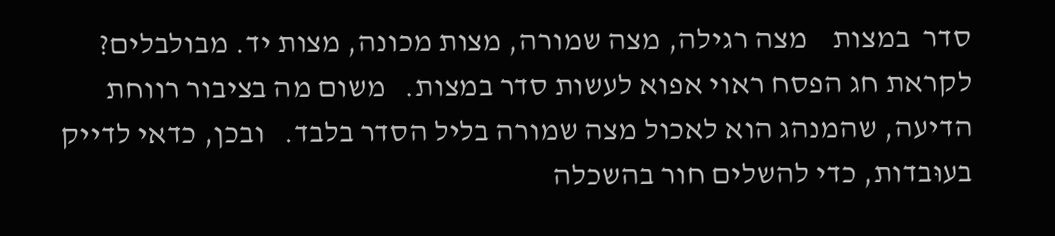סדר  במצות    מצה רגילה, מצה שמורה, מצות מכונה, מצות יד. מבולבלים? לקראת חג הפסח ראוי אפוא לעשות סדר במצות.   משום מה בציבור רווחת הדיעה, שהמנהג הוא לאכול מצה שמורה בליל הסדר בלבד.   ובכן, כדאי לדייק בעוּבדות, כדי להשלים חור בהשכלה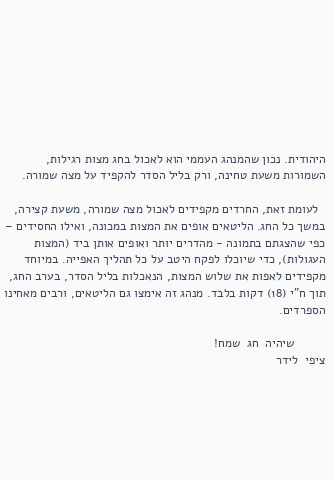היהודית. נכון שהמנהג העממי הוא לאכול בחג מצות רגילות, השמורות משעת טחינה, ורק בליל הסדר להקפיד על מצה שמורה.

  לעומת זאת, החרדים מקפידים לאכול מצה שמורה, משעת קצירה, במשך כל החג. הליטאים אופים את המצות במכונה, ואילו החסידים – כפי שהצגתם בתמונה - מהדרים יותר ואופים אותן ביד (המצות העגולות), כדי שיוכלו לפקח היטב על כל תהליך האפייה. במיוחד מקפידים לאפות את שלוש המצות, הנאכלות בליל הסדר, בערב החג, תוך ח"י (18) דקות בלבד. מנהג זה אימצו גם הליטאים, ורבים מאחינו הספרדים.

         שיהיה  חג  שמח!                                                                 ציפי  לידר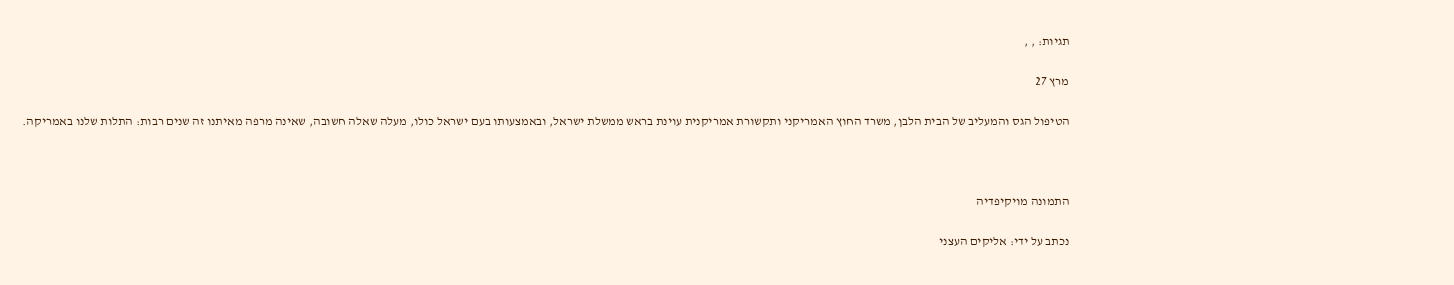תגיות: , ,

מרץ 27

הטיפול הגס והמעליב של הבית הלבן, משרד החוץ האמריקני ותקשורת אמריקנית עוינת בראש ממשלת ישראל, ובאמצעותו בעם ישראל כולו, מעלה שאלה חשובה, שאינה מרפה מאיתנו זה שנים רבות: התלות שלנו באמריקה.



התמונה מויקיפדיה

נכתב על ידי: אליקים העצני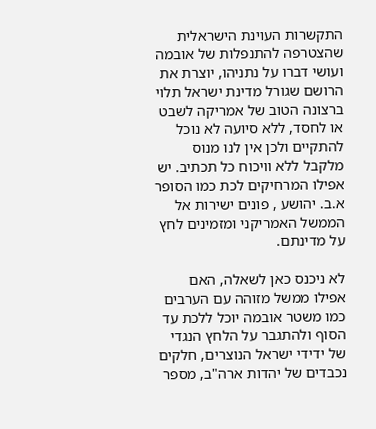התקשרות העוינת הישראלית שהצטרפה להתנפלות של אובמה ועושי דברו על נתניהו, יוצרת את הרושם שגורל מדינת ישראל תלוי ברצונה הטוב של אמריקה לשבט או לחסד, ללא סיועה לא נוכל להתקיים ולכן אין לנו מנוס מלקבל ללא וויכוח כל תכתיב. יש אפילו המרחיקים לכת כמו הסופר א.ב. יהושע , פונים ישירות אל הממשל האמריקני ומזמינים לחץ על מדינתם.

לא ניכנס כאן לשאלה, האם אפילו ממשל מזוהה עם הערבים כמו משטר אובמה יוכל ללכת עד הסוף ולהתגבר על הלחץ הנגדי של ידידי ישראל הנוצרים, חלקים נכבדים של יהדות ארה"ב, מספר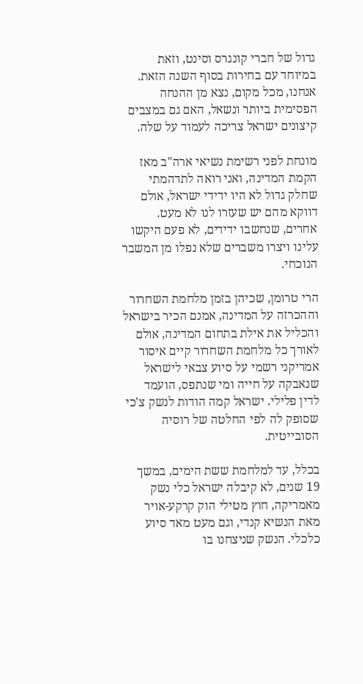גדול של חברי קונגרס וסינט, וזאת במיוחד עם בחירות בסוף השנה הזאת. אנחנו, מכל מקום, נצא מן ההנחה הפסימית ביותר ונשאל, האם גם במצבים קיצונים ישראל צריכה לעמוד על שלה.

מונחת לפני רשימת נשיאי ארה"ב מאז הקמת המדינה, ואני רואה לתדהמתי שחלק גדול לא היו ידידי ישראל, אולם דווקא מהם יש שעזרו לנו לא מעט. אחרים, שנחשבו ידידים, לא פעם היקשו עלינו ויצרו משברים שלא נפלו מן המשבר הנוכחי.

הרי טרומן, שכיהן בזמן מלחמת השחרור וההכרזה על המדינה, אמנם הכיר בישראל והכליל את אילת בתחום המדינה, אולם לאורך כל מלחמת השחרור קיים איסור אמריקני רשמי על סיוע צבאי לישראל שנאבקה על חייה ומי שנתפס, הועמד לדין פלילי. ישראל קמה הודות לנשק צ'כי שסופק לה לפי החלטה של רוסיה הסובייטית.

בכלל, עד למלחמת ששת הימים, במשך 19 שנים, לא קיבלה ישראל כלי נשק מאמריקה, חוץ מטילי הוק קרקע-אויר מאת הנשיא קנדי, וגם מעט מאד סיוע כלכלי. הנשק שניצחנו בו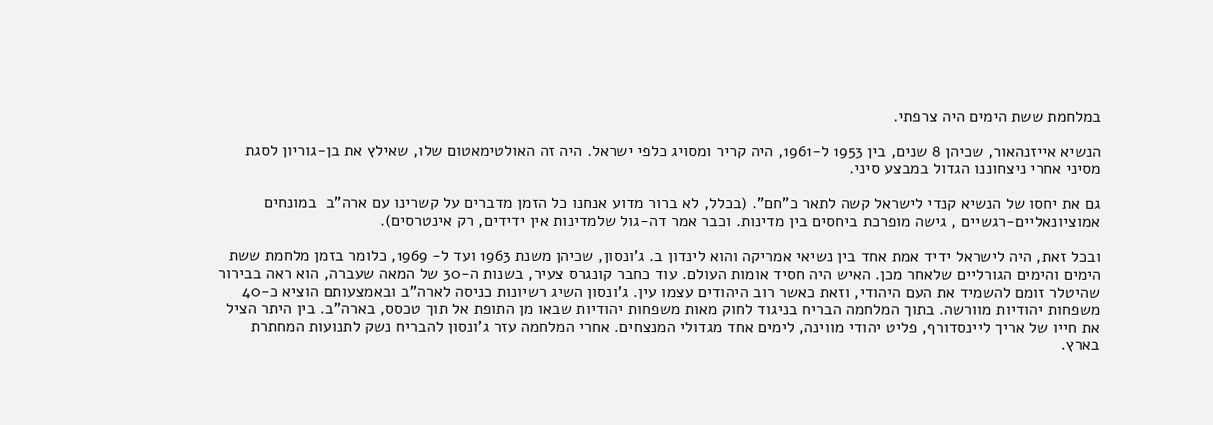במלחמת ששת הימים היה צרפתי.

הנשיא אייזנהאור, שכיהן 8 שנים, בין 1953 ל-1961, היה קריר ומסויג כלפי ישראל. היה זה האולטימאטום שלו, שאילץ את בן-גוריון לסגת מסיני אחרי ניצחוננו הגדול במבצע סיני.

גם את יחסו של הנשיא קנדי לישראל קשה לתאר כ"חם". (בכלל, לא ברור מדוע אנחנו כל הזמן מדברים על קשרינו עם ארה"ב  במונחים אמוציונאליים-רגשיים , גישה מופרכת ביחסים בין מדינות. וכבר אמר דה-גול שלמדינות אין ידידים, רק אינטרסים).

ובכל זאת, היה לישראל ידיד אמת אחד בין נשיאי אמריקה והוא לינדון ב. ג'ונסון, שכיהן משנת 1963 ועד ל- 1969, כלומר בזמן מלחמת ששת הימים והימים הגורליים שלאחר מכן. האיש היה חסיד אומות העולם. עוד כחבר קונגרס צעיר, בשנות ה-30 של המאה שעברה, הוא ראה בבירור שהיטלר זומם להשמיד את העם היהודי, וזאת כאשר רוב היהודים עצמו עין. ג'ונסון השיג רשיונות כניסה לארה"ב ובאמצעותם הוציא כ-40 משפחות יהודיות מוורשה. בתוך המלחמה הבריח בניגוד לחוק מאות משפחות יהודיות שבאו מן התופת אל תוך טכסס, בארה"ב. בין היתר הציל את חייו של אריך ליינסדורף, פליט יהודי מווינה, לימים אחד מגדולי המנצחים. אחרי המלחמה עזר ג'ונסון להבריח נשק לתנועות המחתרת בארץ.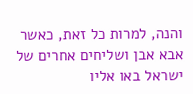והנה, למרות כל זאת, כאשר אבא אבן ושליחים אחרים של ישראל באו אליו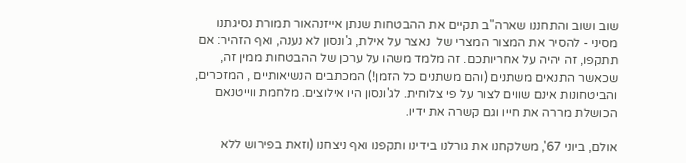שוב ושוב והתחננו שארה"ב תקיים את ההבטחות שנתן אייזנהאור תמורת נסיגתנו מסיני - להסיר את המצור המצרי של  נאצר על אילת, ג'ונסון לא נענה, ואף הזהיר: אם תתקפו, זה יהיה על אחריותכם. זה מלמד משהו על ערכן של ההבטחות ממין זה, שכאשר התנאים משתנים (והם משתנים כל הזמן!) המכתבים הנשיאותיים , המזכרים, והביטחונות אינם שווים לצור על פי צלוחית. לג'ונסון היו אילוצים. מלחמת ווייטנאם הכושלת מררה את חייו וגם קשרה את ידיו.

אולם, ביוני 67', משלקחנו את גורלנו בידינו ותקפנו ואף ניצחנו (וזאת בפירוש ללא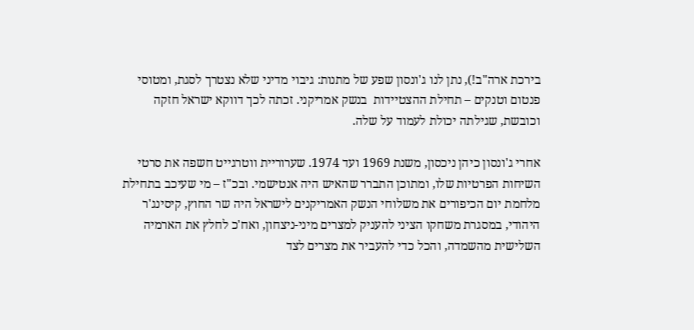בירכת ארה"ב!), נתן לנו ג'ונסון שפע של מתנות: גיבוי מדיני שלא נצטרך לסגת, ומטוסי פנטום וטנקים – תחילת ההצטיידות  בנשק אמריקני. זכתה לכך דווקא ישראל חזקה וכובשת, שגילתה יכולת לעמוד על שלה.

אחרי ג'ונסון כיהן ניכסון, משנת 1969 ועד 1974. שערוריית ווטרגייט חשפה את סרטי השיחות הפרטיות שלו, ומתוכן התברר שהאיש היה אנטישמי. ובכ"ז – מי שעיכב בתחילת מלחמת יום הכיפורים את משלוחי הנשק האמריקנים לישראל היה שר החוץ, קיסינג'ר היהודי, במסגרת משחקו הציני להעניק למצרים מיני-ניצחון, ואח'כ לחלץ את הארמיה השלישית מהשמדה, והכל כדי להעביר את מצרים לצד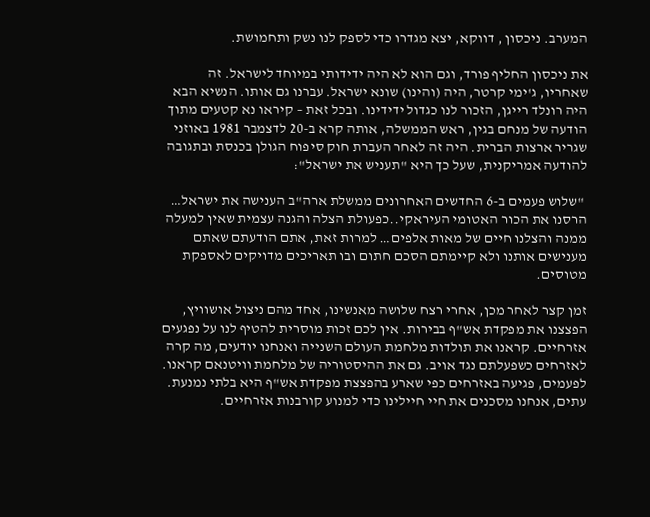המערב. ניכסון , דווקא, יצא מגדרו כדי לספק לנו נשק ותחמושת.

את ניכסון החליף פורד, וגם הוא לא היה ידידותי במיוחד לישראל. זה שאחריו, ג'ימי קרטר, היה (והינו) שונא ישראל. עברנו גם אותו. הנשיא הבא היה רונלד רייגן, הזכור לנו כגדול ידידינו. ובכל זאת – קיראו נא קטעים מתוך הודעה של מנחם בגין, ראש הממשלה, אותה קרא ב-20 לדצמבר 1981 באוזני שגריר ארצות הברית. היה זה לאחר העברת חוק סיפוח הגולן בכנסת ובתגובה להודעה אמריקנית, שעל כך היא "תעניש את ישראל":

 "שלוש פעמים ב-6 החדשים האחרונים ממשלת ארה"ב הענישה את ישראל… הרסנו את הכור האטומי העיראקי..כפעולת הצלה והגנה עצמית שאין למעלה ממנה והצלנו חיים של מאות אלפים… למרות זאת, אתם הודעתם שאתם מענישים אותנו ולא קיימתם הסכם חתום ובו תאריכים מדויקים לאספקת מטוסים.

זמן קצר לאחר מכן, אחרי רצח שלושה מאנשינו, אחד מהם ניצול אושוויץ, הפצצנו את מפקדת אש"ף בבירות. אין לכם זכות מוסרית להטיף לנו על נפגעים אזרחיים. קראנו את תולדות מלחמת העולם השנייה ואנחנו יודעים, מה קרה לאזרחים כשפעלתם נגד אויב. גם את ההיסטוריה של מלחמת וויטנאם קראנו. לפעמים, פגיעה באזרחים כפי שארע בהפצצת מפקדת אש"ף היא בלתי נמנעת. עתים, אנחנו מסכנים את חיי חיילינו כדי למנוע קורבנות אזרחיים.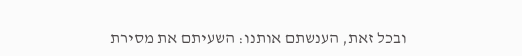ובכל זאת, הענשתם אותנו: השעיתם את מסירת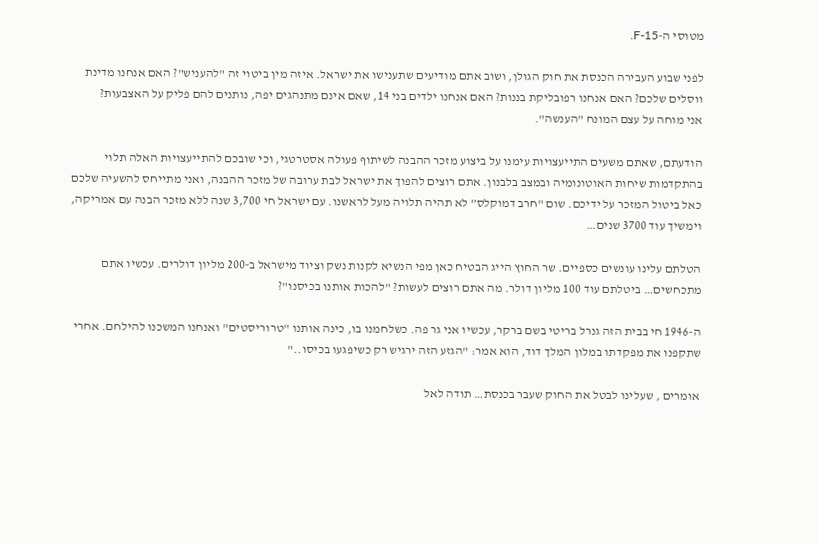מטוסי ה-F-15.

לפני שבוע העבירה הכנסת את חוק הגולן, ושוב אתם מודיעים שתענישו את ישראל. איזה מין ביטוי זה "להעניש"? האם אנחנו מדינת ווסלים שלכם? האם אנחנו רפובליקת בננות? האם אנחנו ילדים בני 14, שאם אינם מתנהגים יפה, נותנים להם פליק על האצבעות?
אני מוחה על עצם המונח "הענשה".

הודעתם, שאתם משעים התייעצויות עימנו על ביצוע מזכר ההבנה לשיתוף פעולה אסטרטגי, וכי שובכם להתייעצויות האלה תלוי בהתקדמות שיחות האוטונומיה ובמצב בלבנון. אתם רוצים להפוך את ישראל לבת ערובה של מזכר ההבנה, ואני מתייחס להשעיה שלכם כאל ביטול המזכר על ידיכם. שום "חרב דמוקלס” לא תהיה תלויה מעל לראשנו. עם ישראל חי 3,700 שנה ללא מזכר הבנה עם אמריקה, וימשיך עוד 3700 שנים…

הטלתם עלינו עונשים כספיים. שר החוץ הייג הבטיח כאן מפי הנשיא לקנות נשק וציוד מישראל ב-200 מליון דולרים. עכשיו אתם מתכחשים… ביטלתם עוד 100 מליון דולר. מה אתם רוצים לעשות? "להכות אותנו בכיסנו"?

ה-1946 חי בבית הזה גנרל בריטי בשם ברקר, עכשיו אני גר פה. כשלחמנו בו, כינה אותנו "טרוריסטים" ואנחנו המשכנו להילחם. אחרי שתקפנו את מפקדתו במלון המלך דוד, הוא אמר: "הגזע הזה ירגיש רק כשיפגעו בכיסו.."

אומרים , שעלינו לבטל את החוק שעבר בכנסת… תודה לאל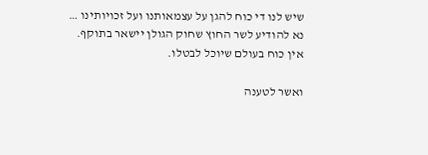שיש לנו די כוח להגן על עצמאותנו ועל זכויותינו … נא להודיע לשר החוץ שחוק הגולן יישאר בתוקף. אין כוח בעולם שיוכל לבטלו.

ואשר לטענה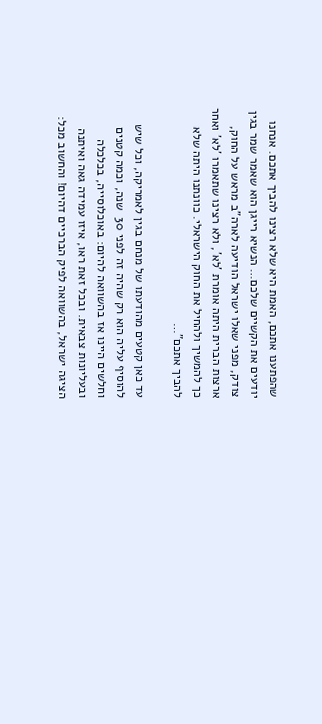שהפתענו אתכם, האמת היא שלא רצינו להביך אתכם. אנחנו יודעים את הקשיים שלכם… הנשיא רייגן הוא שאמר שמר בגין צודק, מפני שאלו ישראל הודיעה לארה"ב מראש על החוק, ארצות הברית היתה אומרת 'לא', ולא רצינו שתאמרו 'לא' ואחר כך להמשיך ולהחיל את החוק הישראלי. כוונתנו היתה שלא להביך אתכם"…

עד כאן קטעים מהודעתו של מנחם בגין לאמריקה, וכל שיש להוסיף עליה הוא רק שהיה זה לפני 30  שנה, וכמה קטנים וחלשים היינו אז בהשוואה להיום: באוכלוסייה, בכלכלה ובעליונות צבאית. ובכל זאת ראו, איזו עמידה גאה ואיתנה הציגה ישראל, בהשוואה לפיק הברכיים דהיום! והחשוב מכל: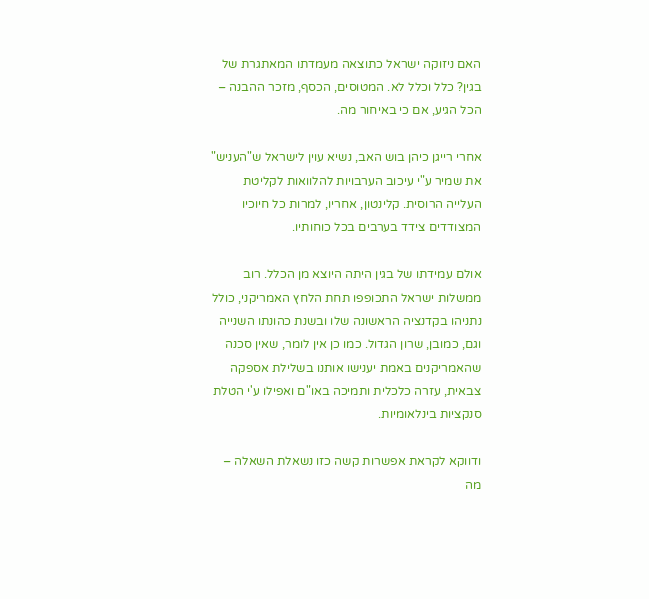האם ניזוקה ישראל כתוצאה מעמדתו המאתגרת של בגין? כלל וכלל לא. המטוסים, הכסף, מזכר ההבנה – הכל הגיע, אם כי באיחור מה.

אחרי רייגן כיהן בוש האב, נשיא עוין לישראל ש"העניש" את שמיר ע"י עיכוב הערבויות להלוואות לקליטת העלייה הרוסית. קלינטון, אחריו, למרות כל חיוכיו המצודדים צידד בערבים בכל כוחותיו.

אולם עמידתו של בגין היתה היוצא מן הכלל. רוב ממשלות ישראל התכופפו תחת הלחץ האמריקני, כולל נתניהו בקדנציה הראשונה שלו ובשנת כהונתו השנייה וגם, כמובן, שרון הגדול. כמו כן אין לומר, שאין סכנה שהאמריקנים באמת יענישו אותנו בשלילת אספקה צבאית, עזרה כלכלית ותמיכה באו"ם ואפילו ע'י הטלת סנקציות בינלאומיות.

ודווקא לקראת אפשרות קשה כזו נשאלת השאלה – מה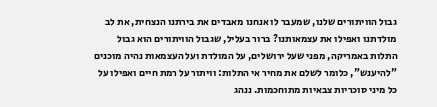גבול הוויתורים שלנו, שמעבר לו אנחנו מאבדים את בירתנו הנצחית, את לב מולדתנו ואפילו את עצמאותנו? ברור בעליל, שגבול הוויתורים הוא גבול התלות באמריקה, מפני שעל ירושלים, על המולדת ועל העצמאות נהיה מוכנים "להיענש", כלומר לשלם את מחיר אי התלות: וויתור על רמת חיים ואפילו על כל מיני סוכריות צבאיות מתוחכמות. ננהג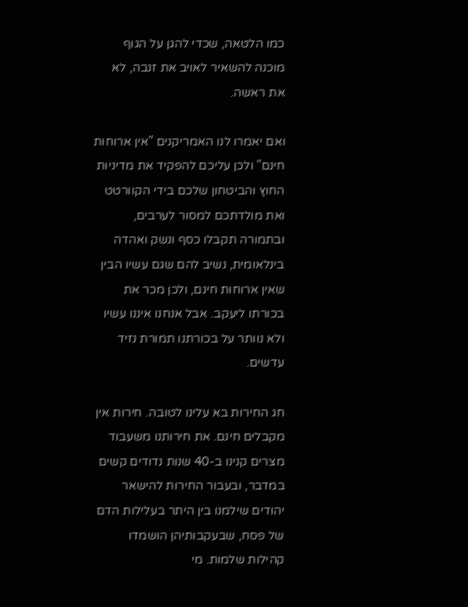כמו הלטאה, שכדי להגן על הגוף מוכנה להשאיר לאויב את זנבה, לא את ראשה.

ואם יאמרו לנו האמריקנים "אין ארוחות חינם" ולכן עליכם להפקיד את מדיניות החוץ והביטחון שלכם בידי הקוורטט ואת מולדתכם למסור לערבים, ובתמורה תקבלו כסף ונשק ואהדה בינלאומית, נשיב להם שגם עשיו הבין שאין ארוחות חינם, ולכן מכר את בכורתו ליעקב. אבל אנחנו איננו עשיו ולא נוותר על בכורתנו תמורת נזיד עדשים.

חג החירות בא עלינו לטובה. חירות אין מקבלים חינם. את חירותנו משעבוד מצרים קנינו ב-40 שנות נדודים קשים במדבר, ובעבור החירות להישאר יהודים שילמנו בין היתר בעלילות הדם של פסח, שבעקבותיהן הושמדו קהילות שלמות. מי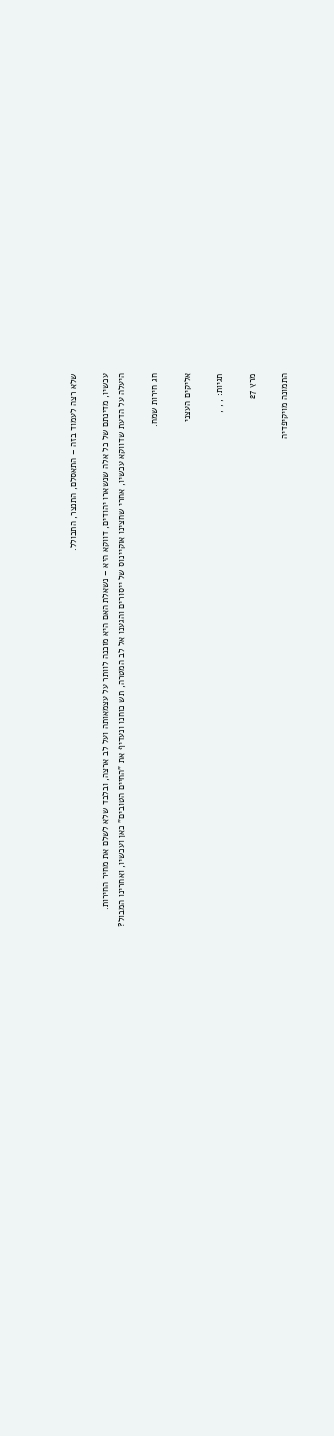שלא רצה לעמוד בזה – התאסלם, התנצר, התבולל.

עכשיו, מדינתם של כל אלה שנשארו יהודים, דווקא היא – נשאלת האם היא מוכנה לוותר על עצמאותה ועל לב ארצה, ובלבד שלא לשלם את מחיר החירות.
היעלה על הדעת שדווקא עכשיו, אחרי שחצינו אוקיינוס של ייסורים והגענו אל לב המטרה, תש כוחנו ונעדיף את "החיים הטובים" כאן ועכשיו, ואחרינו המבול?

חג חירות שמח.

אליקים העצני

תגיות: , , ,

מרץ 27

התמונה מויקיפדיה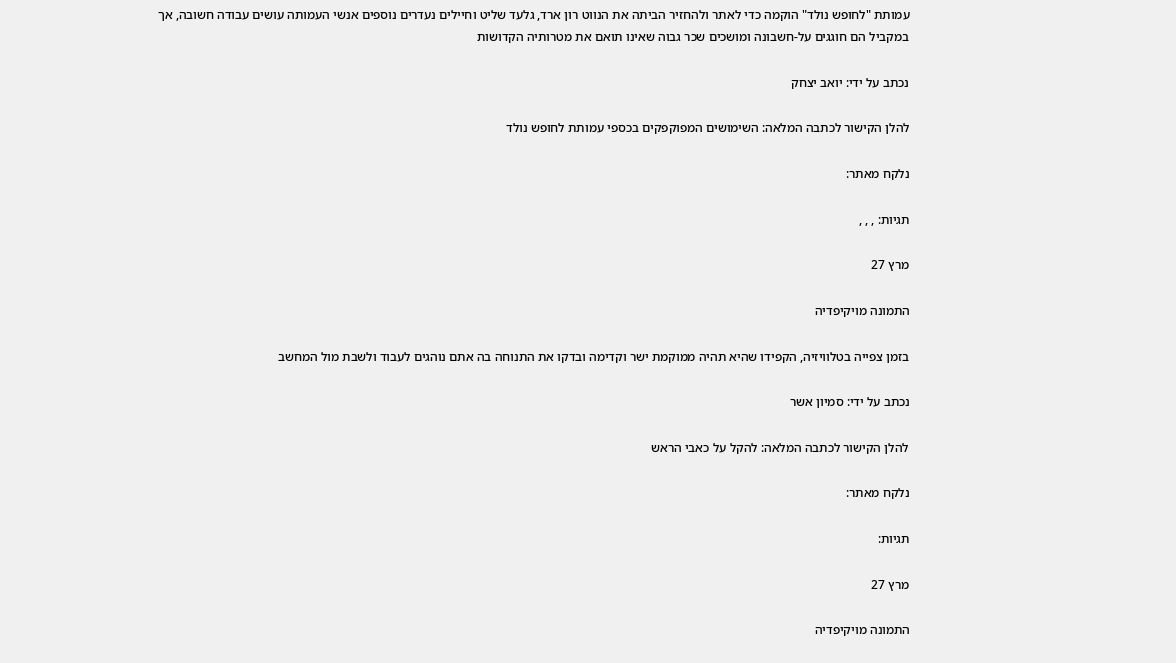עמותת "לחופש נולד" הוקמה כדי לאתר ולהחזיר הביתה את הנווט רון ארד, גלעד שליט וחיילים נעדרים נוספים אנשי העמותה עושים עבודה חשובה, אך במקביל הם חוגגים על-חשבונה ומושכים שכר גבוה שאינו תואם את מטרותיה הקדושות

נכתב על ידי: יואב יצחק

להלן הקישור לכתבה המלאה: השימושים המפוקפקים בכספי עמותת לחופש נולד

נלקח מאתר:

תגיות: , , ,

מרץ 27

התמונה מויקיפדיה

בזמן צפייה בטלוויזיה, הקפידו שהיא תהיה ממוקמת ישר וקדימה ובדקו את התנוחה בה אתם נוהגים לעבוד ולשבת מול המחשב

נכתב על ידי: סמיון אשר

להלן הקישור לכתבה המלאה: להקל על כאבי הראש

נלקח מאתר:

תגיות:

מרץ 27

התמונה מויקיפדיה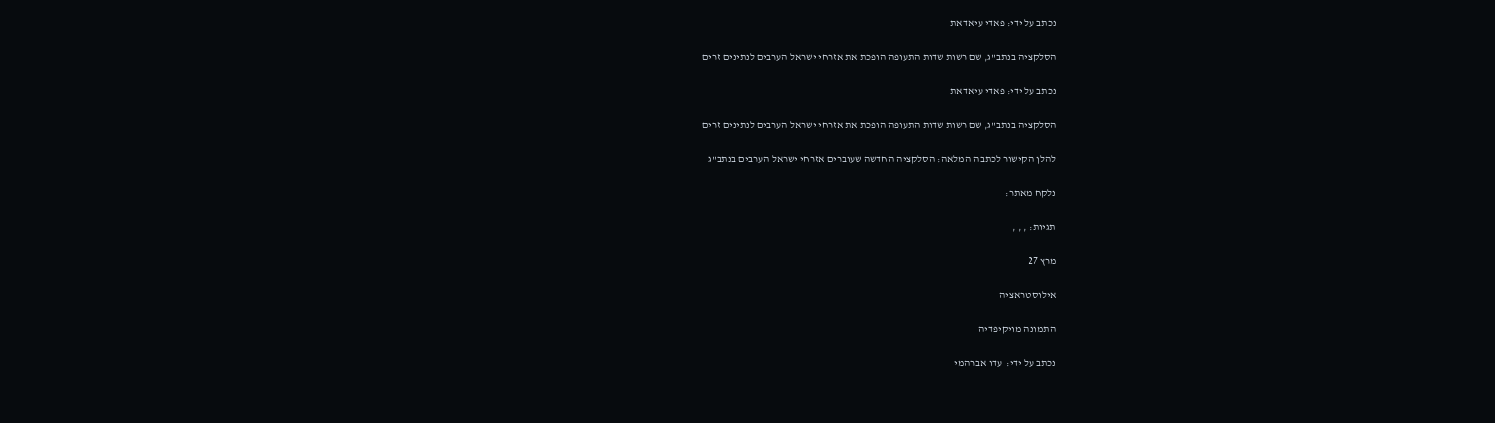נכתב על ידי: פאדי עיאדאת

הסלקציה בנתב"ג, שם רשות שדות התעופה הופכת את אזרחי ישראל הערבים לנתינים זרים

נכתב על ידי: פאדי עיאדאת

הסלקציה בנתב"ג, שם רשות שדות התעופה הופכת את אזרחי ישראל הערבים לנתינים זרים

להלן הקישור לכתבה המלאה: הסלקציה החדשה שעוברים אזרחי ישראל הערבים בנתב"ג

נלקח מאתר:

תגיות: , , ,

מרץ 27

אילוסטראציה

התמונה מויקיפדיה

נכתב על ידי:  עדו אברהמי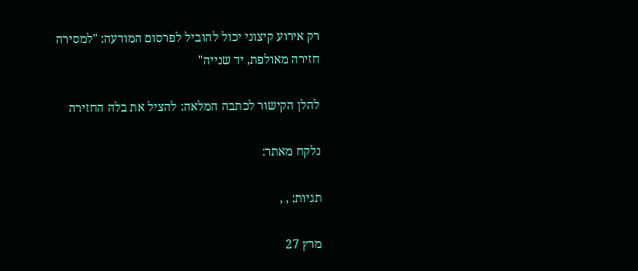רק אירוע קיצוני יכול להוביל לפרסום המודעה: "למסירה חזירה מאולפת, יד שנייה"

להלן הקישור לכתבה המלאה: להציל את בלה החזירה

נלקח מאתר:

תגיות: , ,

מרץ 27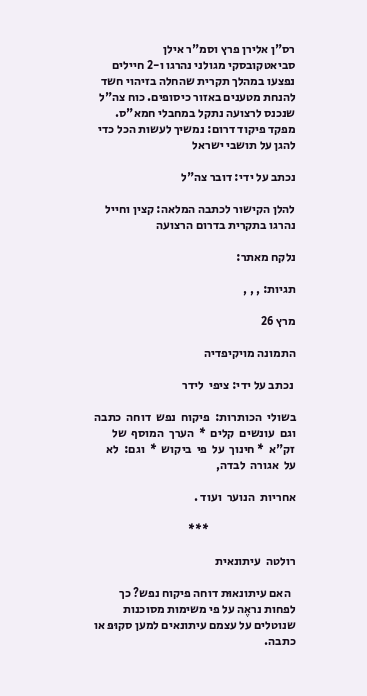רס"ן אלירן פרץ וסמ"ר אילן סביאטקובסקי מגולני נהרגו ו-2 חיילים נפצעו במהלך תקרית שהחלה בזיהוי חשד להנחת מטענים באזור כיסופים. כוח צה"ל שנכנס לרצועה נתקל במחבלי חמא"ס. מפקד פיקוד דרום: נמשיך לעשות הכל כדי להגן על תושבי ישראל

נכתב על ידי: דובר צה"ל

להלן הקישור לכתבה המלאה: קצין וחייל נהרגו בתקרית בדרום הרצועה

נלקח מאתר:

תגיות: , , ,

מרץ 26

התמונה מויקיפדיה

 נכתב על ידי: ציפי  לידר

בשולי  הכותרות:  פיקוח  נפש  דוחה  כתבה  וגם  עונשים  קלים  *  הערך  המוסף  של  זק"א  * חינוך  על  פי  ביקוש  *  וגם:  לא  על  אגורה  לבדה,

אחריות  הנוער  ועוד .

                                    ***

רולטה  עיתונאית

  האם עיתונאוּת דוחה פיקוח נפש? כך לפחות נראֶה על פי משימות מסוכנות שנוטלים על עצמם עיתונאים למען סקוּפּ או כתבה.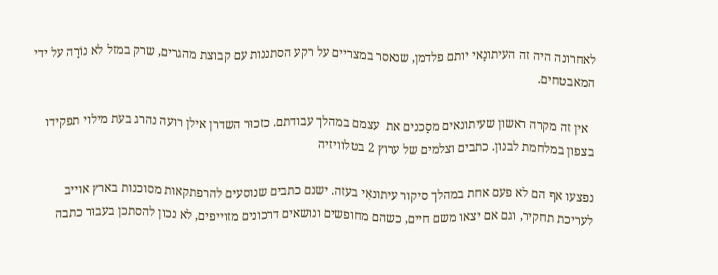לאחרונה היה זה העיתונַאי יותם פלדמן, שנאסר במצריים על רקע הסתננות עם קבוצת מהגרים, שרק במזל לא נוֹרָה על ידי המאבטחים.

  אין זה מקרה ראשון שעיתונאים מסַכנים את  עצמם במהלך עבודתם. כזכוּר השדרן אילן רועה נהרג בעת מילוי תפקידו בצפון במלחמת לבנון. כתבים וצלמים של ערוץ 2 בטלוויזיה

נפצעו אף הם לא פעם אחת במהלך סיקור עיתונאִי בעזה. ישנם כתבים שנוסעים להרפתקאות מסוכנות בארץ אוייב לעריכת תחקיר, וגם אם יצאו משם חיים, כשהם מחופשים ונושאים דרכונים מזוייפים, לא נכון להסתכן בעבוּר כתבה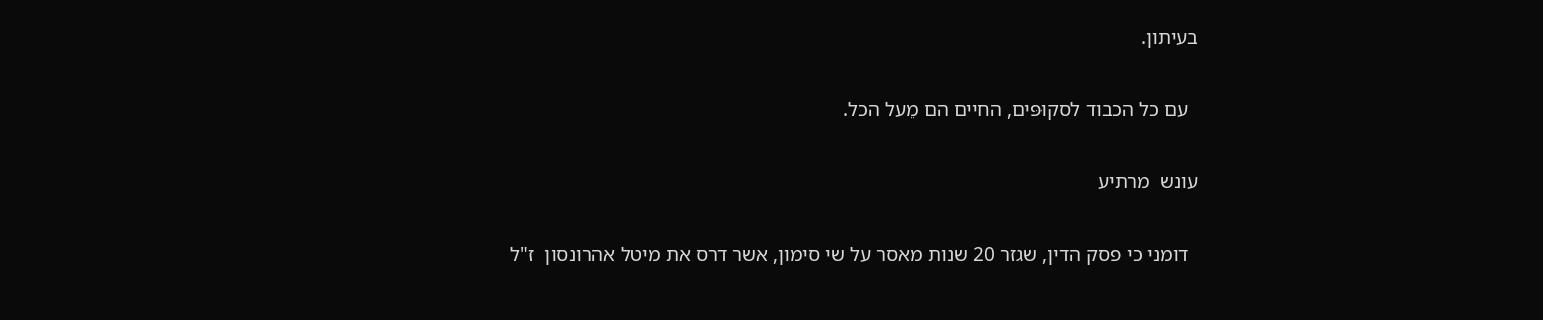בעיתון.

  עם כל הכבוד לסקוּפּים, החיים הם מֵעל הכל.

עונש  מרתיע

  דומני כי פסק הדין, שגזר 20 שנות מאסר על שי סימון, אשר דרס את מיטל אהרונסון  ז"ל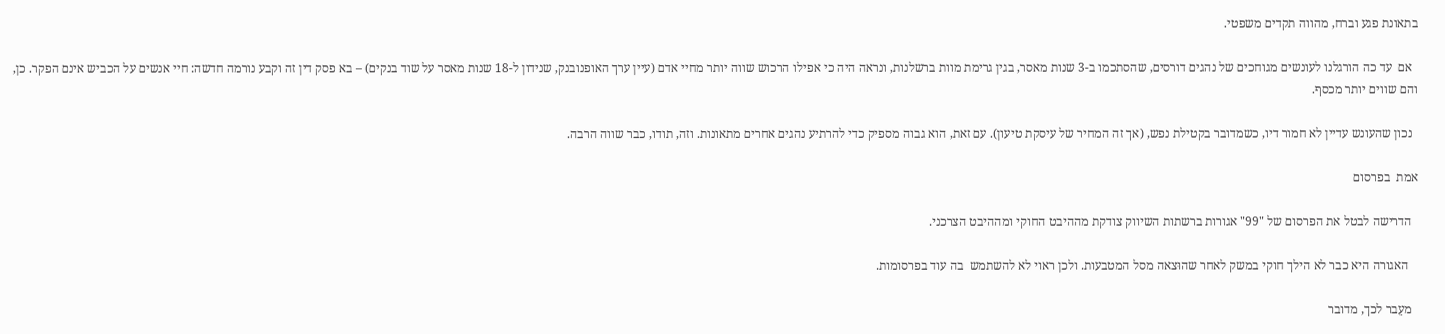בתאונת פגע וברח, מהווה תקדים משפטי.

  אם  עד כה הורגלנו לעונשים מגוחכים של נהגים דורסים, שהסתכמו ב-3 שנות מאסר, בגין גרימת מוות ברשלנות, ונראה היה כי אפילו הרכוש שווה יותר מחיי אדם (עיין ערך האופנובנק, שנידון ל-18 שנות מאסר על שוד בנקים) – בא פסק דין זה וקבע נורמה חדשה: חיי אנשים על הכביש אינם הפקר. כן, והם שווים יותר מכסף.

  נכון שהעונש עדיין לא חמור דיו, כשמדובר בקטילת נפש, (אך זה המחיר של עיסקת טיעון). עם זאת, הוא גבוה מספיק כדי להרתיע נהגים אחרים מתאונות. וזה, תודו, כבר שווה הרבה.

אמת  בפרסום

  הדרישה לבטל את הפרסום של "99" אגורות ברשתות השיווק צודקת מההיבט החוקי ומההיבט הצרכני.

   האגורה היא כבר לא הילך חוקי במשק לאחר שהוּצאה מסל המטבעות. ולכן ראוי לא להשתמש  בה עוד בפרסומות.

  מעֵבר לכך, מדובר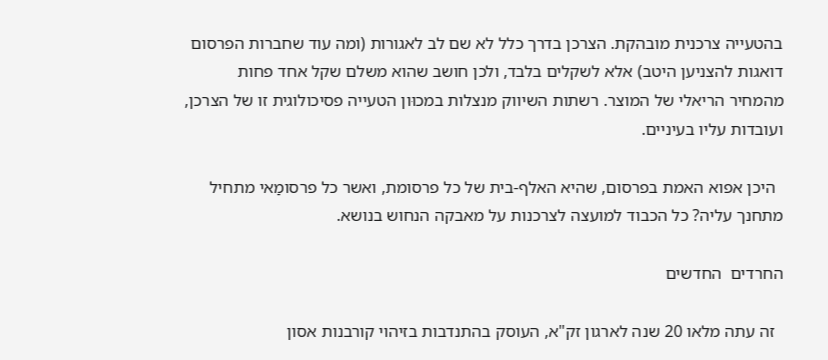בהטעייה צרכנית מובהקת. הצרכן בדרך כלל לא שם לב לאגורות (ומה עוד שחברות הפרסום דואגות להצניען היטב) אלא לשקלים בלבד, ולכן חושב שהוא משלם שקל אחד פחות מהמחיר הריאלי של המוצר. רשתות השיווק מנצלות במכוּון הטעייה פסיכולוגית זו של הצרכן, ועובדות עליו בעיניים.

  היכן אפוא האמת בפרסום, שהיא האלף-בית של כל פרסומת, ואשר כל פרסומַאי מתחיל מתחנך עליה? כל הכבוד למועצה לצרכנות על מאבקה הנחוש בנושא.

החרדים  החדשים

  זה עתה מלאו 20 שנה לארגון זק"א, העוסק בהתנדבות בזיהוי קורבנות אסון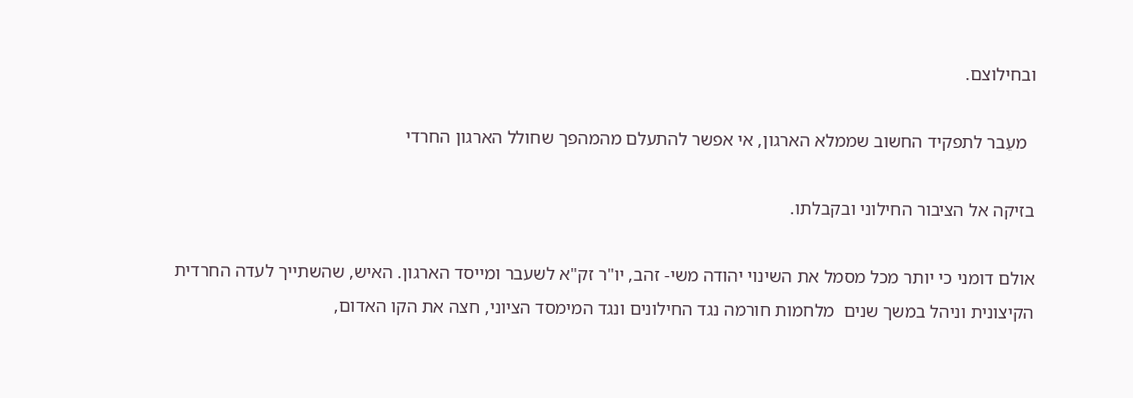ובחילוצם.

  מעֵבר לתפקיד החשוב שממלא הארגון, אי אפשר להתעלם מהמהפך שחולל הארגון החרדי

בזיקה אל הציבור החילוני ובקבלתו.

אולם דומני כי יותר מכל מסמל את השינוי יהודה משי- זהב, יו"ר זק"א לשעבר ומייסד הארגון. האיש, שהשתייך לעדה החרדית הקיצונית וניהל במשך שנים  מלחמות חורמה נגד החילונים ונגד המימסד הציוני, חצה את הקו האדום,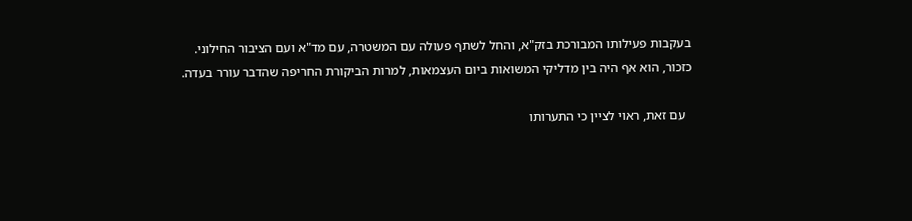בעקבות פעילותו המבורכת בזק"א, והחל לשתף פעולה עם המשטרה, עם מד"א ועם הציבור החילוני. כזכור, הוא אף היה בין מדליקי המשואות ביום העצמאות, למרות הביקורת החריפה שהדבר עורר בעדה.

  עם זאת, ראוי לציין כי התערותו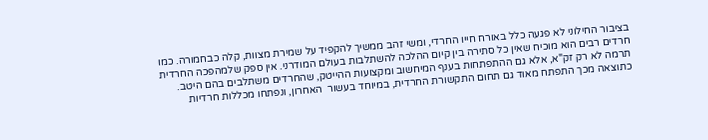בציבור החילוני לא פגעה כלל באורח חייו החרדי, ומשי זהב ממשיך להקפיד על שמירת מצוות, קלה כבחמורה. כמו חרדים רבים הוא מוכיח שאין כל סתירה בין קיום ההלכה להשתלבות בעולם המודרני. אין ספק שלמהפכה החרדית תרמה לא רק זק"א, אלא גם ההתפתחות בענף המיחשוב ומקצועות ההייטק, שהחרדים משתלבים בהם היטב. כתוצאה מכך התפתח מאוד גם תחום התקשורת החרדית, במיוחד בעשור  האחרון, ונפתחו מכללות חרדיות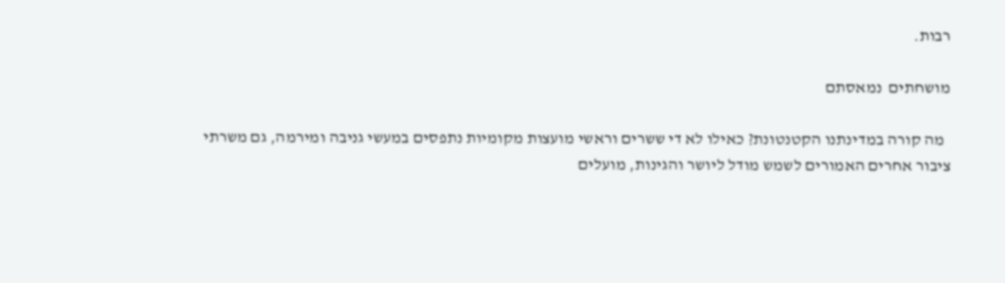רבות.

מושחתים  נמאסתם

  מה קורה במדינתנו הקטנטונת? כאילו לא די ששרים וראשי מועצות מקומיות נתפסים במעשי גניבה ומירמה, גם משרתי ציבור אחרים האמורים לשמש מודל ליושר והגינות, מועלים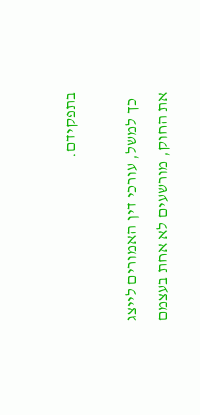בתפקידם.

  כך למשל, עורכי דין האמורים לייצג את החוק, מורשעים לא אחת בעצמם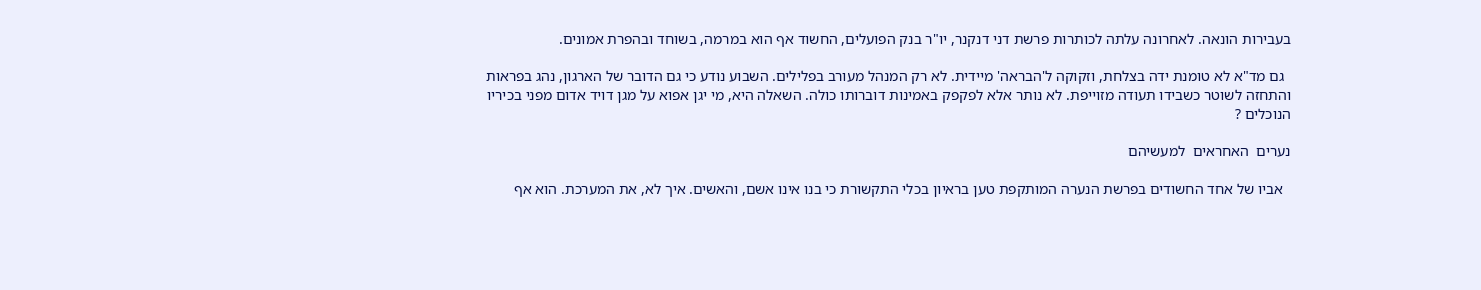בעבירות הונאה. לאחרונה עלתה לכותרות פרשת דני דנקנר, יו"ר בנק הפועלים, החשוד אף הוא במרמה, בשוחד ובהפרת אמונים.

  גם מד"א לא טומנת ידה בצלחת, וזקוקה ל'הבראה' מיידית. לא רק המנהל מעורב בפלילים. השבוע נודע כי גם הדובר של הארגון, נהג בפראות והתחזה לשוטר כשבידו תעודה מזוייפת. לא נותר אלא לפקפק באמינות דוברותו כולה. השאלה היא, מי יגן אפוא על מגן דויד אדום מפני בכיריו הנוכלים ?

נערים  האחראים  למעשיהם

  אביו של אחד החשודים בפרשת הנערה המותקפת טען בראיון בכלי התקשורת כי בנו אינו אשם, והאשים. איך לא, את המערכת. הוא אף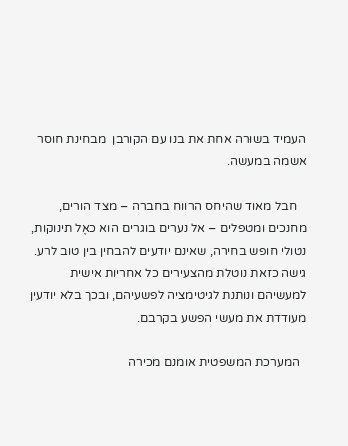העמיד בשוּרה אחת את בנו עם הקורבן  מבחינת חוסר אשמה במעשה.

   חבל מאוד שהיחס הרווח בחברה – מצד הורים, מחנכים ומטפלים – אל נערים בוגרים הוא כאֶל תינוקות, נטולי חופש בחירה, שאינם יודעים להבחין בין טוב לרע. גישה כזאת נוטלת מהצעירים כל אחריות אישית למעשיהם ונותנת לגיטימציה לפשעיהם, ובכך בלא יודעין מעודדת את מעשי הפשע בקרבם.

  המערכת המשפטית אומנם מכירה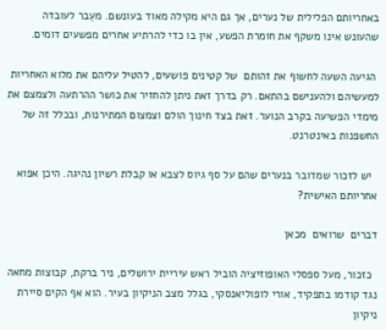באחריותם הפלילית של נערים, אך גם היא מקילה מאוד בעונשם. מעֵבר לעובדה שהעונש אינו משקף את חומרת הפשע, אין בו כדי להרתיע אחרים מפשעים דומים.

 הגיעה השעה לחשוף את זהותם  של קטינים פושעים, להטיל עליהם את מלוא האחריות למעשיהם ולהענישם בהתאם. רק בדרך זאת ניתן להחזיר את כושר ההרתעה ולצמצם את מימדי הפשיעה בקרב הנוער. זאת בצד חינוך הולם וצמצום המתירנות, ובכלל זה של החשפנות באינטרנט.

  יש לזכור שמדובר בנערים שהם על סף גיוס לצבא או קבלת רשיון נהיגה. היכן אפוא אחריותם האישית?

דברים  שרואים  מכאן

  כזכור, מעל ספסלי האופוזיציה הוביל ראש עיריית ירושלים, ניר ברקת, קבוצות מחאה נגד קודמו בתפקיד, אורי לופוליאנסקי, בגלל מצב הניקיון בעיר. הוא אף הקים סיירת ניקיון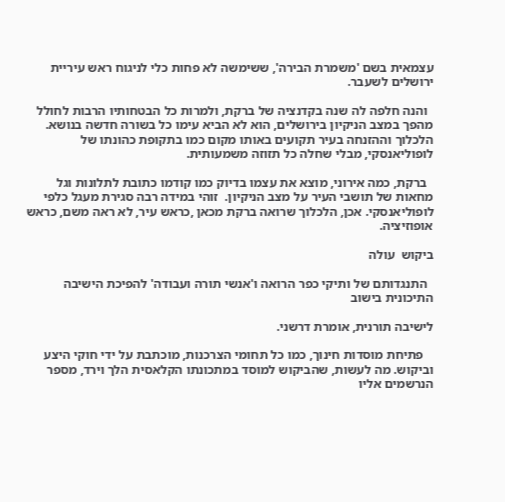עצמאית בשם 'משמרת הבירה', ששימשה לא פחות כלי לניגוח ראש עיריית ירושלים לשעבר.

  והנה חלפה לה שנה בקדנציה של ברקת, ולמרות כל הבטחותיו הרבות לחולל  מהפך במצב הניקיון בירושלים, הוא לא הביא עימו כל בשורה חדשה בנושא. הלכלוך וההזנחה בעיר תקועים באותו מקום כמו בתקופת כהונתו של לופוליאנסקי, מבלי שחלה כל תזוזה משמעותית.

  ברקת, כמה אירוני, מוצא את עצמו בדיוק כמו קודמו כתובת לתלונות וגל מחאות של תושבי העיר על מצב הניקיון.  זוהי במידה רבה סגירת מעגל כלפי לופוליאנסקי. אכן, הלכלוך שרואה ברקת מכאן ,כראש עיר, לא ראה משם, כראש אופוזיציה.

ביקוש  עולה

  התנגדותם של ותיקי כפר הרואה ו'אנשי תורה ועבודה' להפיכת הישיבה התיכונית בישוב

לישיבה תורנית, אומרת דרשני.

   פתיחת מוסדות חינוך, כמו כל תחומי הצרכנות, מוכתבת על ידי חוקי היצע וביקוש. מה לעשות, שהביקוש למוסד במתכונתו הקלאסית הלך וירד, מספר הנרשמים אליו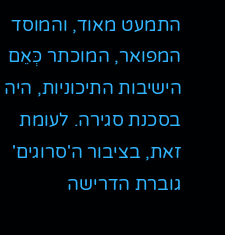התמעט מאוד, והמוסד המפואר, המוכתר כְּאֵם הישיבות התיכוניות, היה בסכנת סגירה. לעומת זאת, בציבור ה'סרוגים' גוברת הדרישה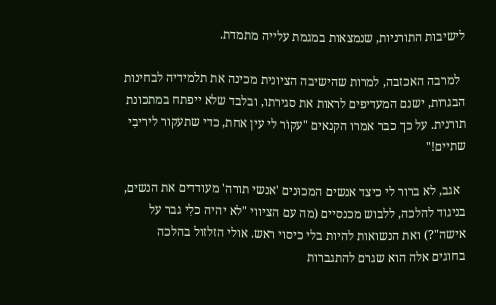לישיבות התורניות, שנמצאות במגמת עלייה מתמדת.

  למרבה האכזבה, למרות שהישיבה הציונית מכינה את תלמידיה לבחינות הבגרות, ישנם המעדיפים לראות את סגירתו, ובלבד שלא ייפתח במתכונת תורנית. על כך כבר אמרו הקנאים "עקוֹר לי עין אחת, כדי שתעקור ליריבִי שתיים!"

  אגב, לא ברור לי כיצד אנשים המכוּנים 'אנשי תורה' מעודדים את הנשים, בניגוד להלכה, ללבוש מכנסיים (מה עם הציווי "לא יהיה כלִי גבר על אישה"?) ואת הנשואות להיות בלי כיסוי ראש. אולי הזלזול בהלכה בחוגים אלה הוא שגרם להתגברות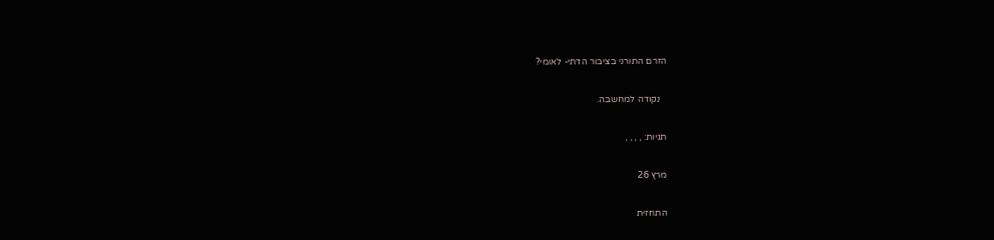הזרם התורני בציבור הדתי- לאומי?

   נקודה למחשבה.

תגיות: , , , ,

מרץ 26

התחזית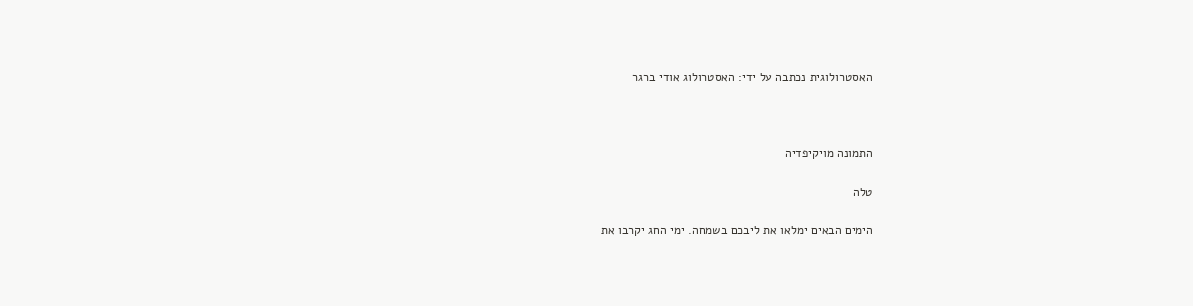האסטרולוגית נכתבה על ידי: האסטרולוג אודי ברגר



התמונה מויקיפדיה

טלה

הימים הבאים ימלאו את ליבכם בשמחה. ימי החג יקרבו את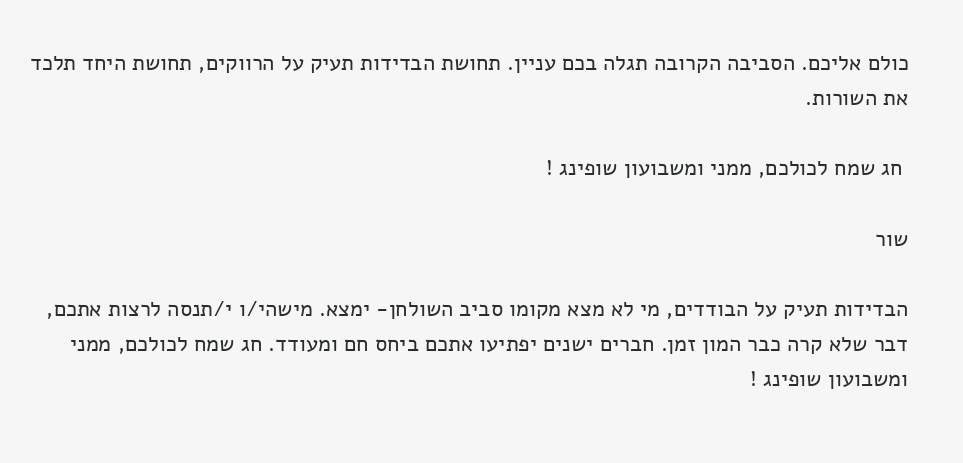כולם אליכם. הסביבה הקרובה תגלה בכם עניין. תחושת הבדידות תעיק על הרווקים, תחושת היחד תלכד את השורות.

 חג שמח לכולכם, ממני ומשבועון שופינג !

שור

הבדידות תעיק על הבודדים, מי לא מצא מקומו סביב השולחן- ימצא. מישהי/ו י/תנסה לרצות אתכם, דבר שלא קרה כבר המון זמן. חברים ישנים יפתיעו אתכם ביחס חם ומעודד. חג שמח לכולכם, ממני ומשבועון שופינג !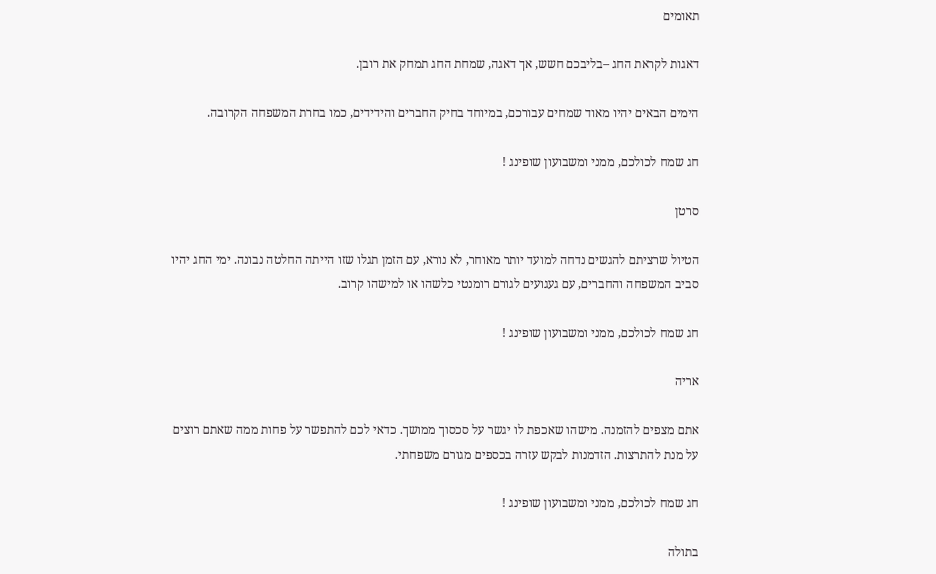תאומים

דאגות לקראת החג –בליבכם חשש, אך דאגה, שמחת החג תמחק את רובן.

הימים הבאים יהיו מאוד שמחים עבורכם, במיוחד בחיק החברים והידידים, כמו בחרת המשפחה הקרובה.

חג שמח לכולכם, ממני ומשבועון שופינג !

סרטן

הטיול שרציתם להגשים נדחה למועד יותר מאוחר, לא נורא, עם הזמן תגלו שזו הייתה החלטה נבונה. ימי החג יהיו סביב המשפחה והחברים, עם געגועים לגורם רומנטי כלשהו או למישהו קרוב.

חג שמח לכולכם, ממני ומשבועון שופינג !

אריה

אתם מצפים להזמנה. מישהו שאכפת לו יגשר על סכסוך ממושך. כדאי לכם להתפשר על פחות ממה שאתם רוצים על מנת להתרצות. הזדמנות לבקש עזרה בכספים מגורם משפחתי.

חג שמח לכולכם, ממני ומשבועון שופינג !

בתולה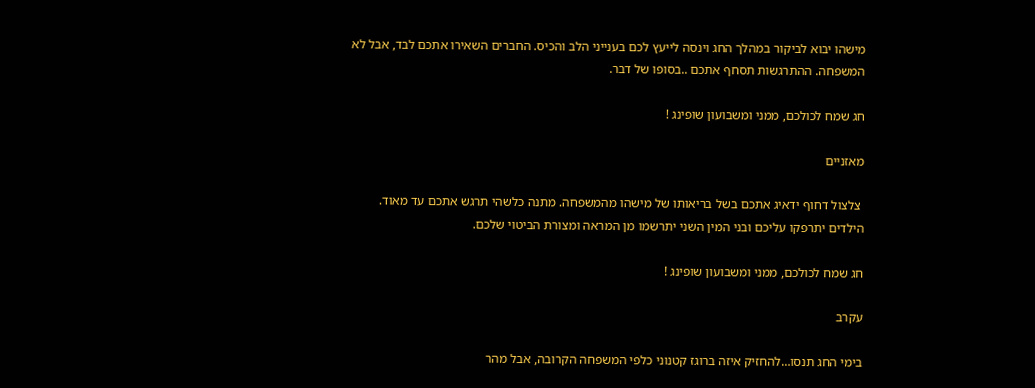מישהו יבוא לביקור במהלך החג וינסה לייעץ לכם בענייני הלב והכיס. החברים השאירו אתכם לבד, אבל לא המשפחה. ההתרגשות תסחף אתכם ..בסופו של דבר.

חג שמח לכולכם, ממני ומשבועון שופינג !

מאזניים

 צלצול דחוף ידאיג אתכם בשל בריאותו של מישהו מהמשפחה. מתנה כלשהי תרגש אתכם עד מאוד. הילדים יתרפקו עליכם ובני המין השני יתרשמו מן המראה ומצורת הביטוי שלכם.

חג שמח לכולכם, ממני ומשבועון שופינג !

עקרב

בימי החג תנסו…להחזיק איזה ברוגז קטנוני כלפי המשפחה הקרובה, אבל מהר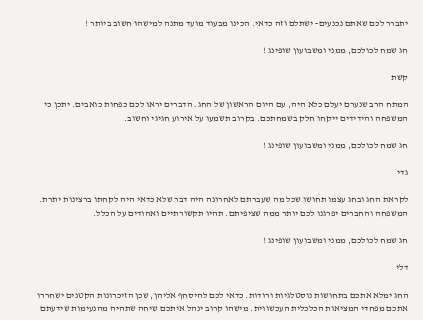יתברר לכם שאתם נכנעים- ישתלם וזה כדאי. הכינו מבעוד מועד מתנה למישהו חשוב ביותר !

חג שמח לכולכם, ממני ומשבועון שופינג !

קשת

המתח הרב שנערם יעלם כלא היה, עם היום הראשון של החג. הדברים יראו לכם כפחות כואבים. יתכן כי המשפחה והידידים ייקחו חלק בשמחתכם. בקרוב תשמעו על אירוע חגיגי וחשוב.

חג שמח לכולכם, ממני ומשבועון שופינג !

גדי

לקראת החג ובחג עצמו תחושו שכל מה שעברתם לאחרונה היה דבר שלא כדאי היה לקחתו ברצינות יתרת. המשפחה והחברים יפרגנו לכם יותר ממה שציפיתם. תהיו תקשורתיים ואהודים על הכלל.

חג שמח לכולכם, ממני ומשבועון שופינג !

דלי

החג ימלא אתכם בתחושות נוסטלגיות ורודות. כדאי לכם להיסחף אליהן, שכן הזיכרונות הקטנים ישחררו אתכם מפחדי המציאות הכלכלית העכשווית. מישהו קרוב ינהל איתכם שיחה שתהיה מהנעימות שידעתם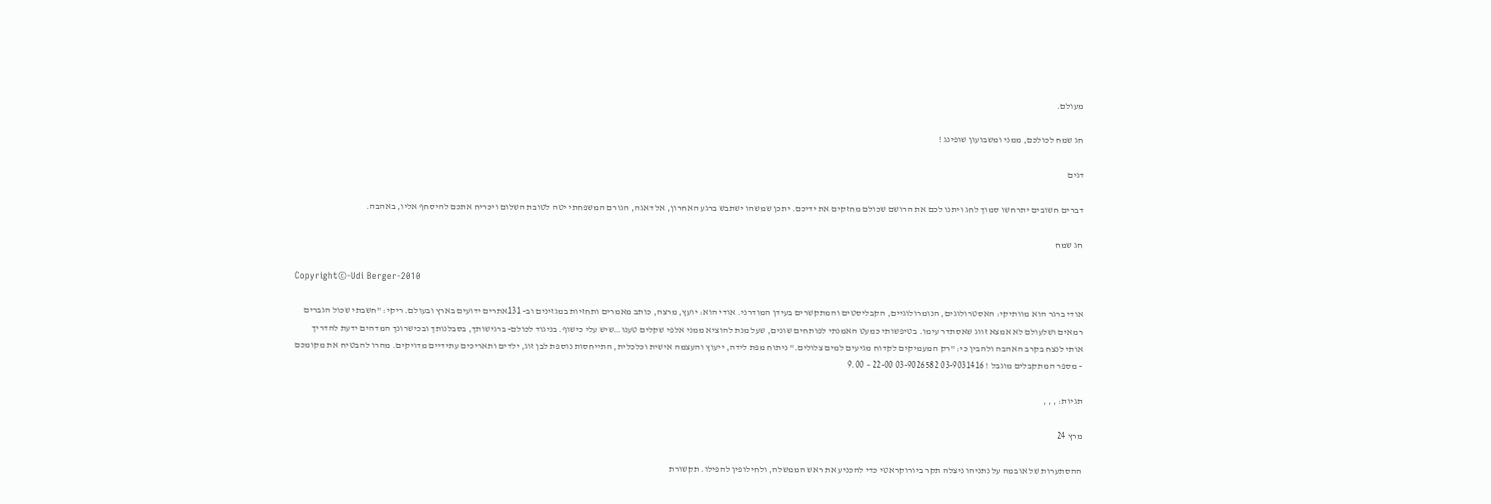מעולם.

חג שמח לכולכם, ממני ומשבועון שופינג !

דגים

דברים חשובים יתרחשו סמוך לחג ויתנו לכם את הרושם שכולם מחזקים את ידיכם. יתכן שמשהו ישתבש ברגע האחרון, אל דאגה, הגורם המשפחתי יטה לטובת השלום ויכריח אתכם להיסחף אליו, באהבה.

חג שמח

Copyright©-Udi Berger-2010

אודי ברגר הוא מוותיקי: האסטרולוגים, הנומרולוגיים, הקבליסטים והמתקשרים בעידן המודרני. אודי הוא: יועץ, מרצה, כותב מאמרים ותחזיות במגזינים וב- 131אתרים ידועים בארץ ובעולם. ריקי: "חשבתי שכול הגברים רמאים ושלעולם לא אמצא זווג שאסתדר עימו. בטיפשותי כמעט האמנתי לפותחים שונים, שעל מנת להוציא ממני אלפי שקלים טענו…שיש עלי כישוף. בניגוד לכולם- ברגישותך, בסבלנותך ובכישרונך המדהים ידעת להדריך אותי לנצח בקרב האהבה ולהבין כי: "רק המעמיקים לקדוח מגיעים למים צלולים." ניתוח מפת לידה, ייעוץ והעצמה אישית וכלכלית, התייחסות נוספת לבן זוג, ילדים ותאריכים עתידיים מדויקים. מהרו להבטיח את מקומכם – מספר המתקבלים מוגבל ! 03-9031416 03-9026582 22-00 – 9.00

תגיות: , , ,

מרץ 24

ההסתערות של אובמה על נתניהו ניצלה תקר ביורוקראטי כדי להכניע את ראש הממשלה, ולחילופין להפילו. תקשורת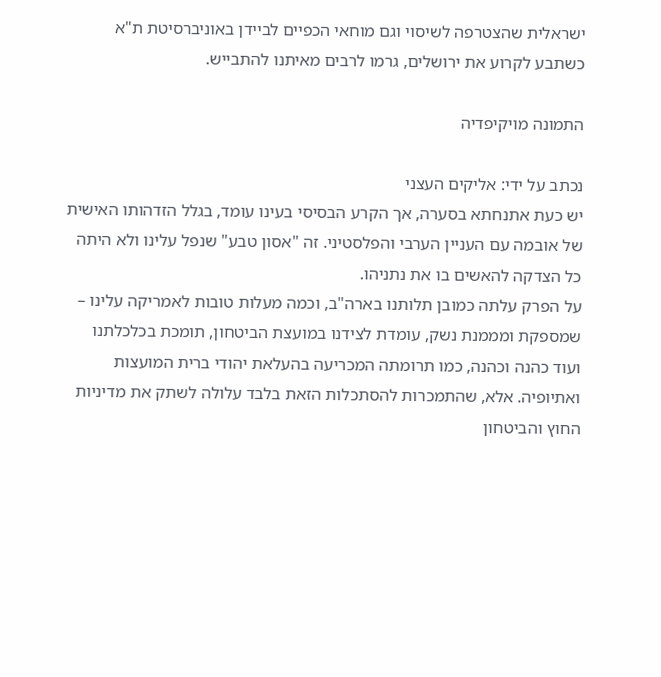ישראלית שהצטרפה לשיסוי וגם מוחאי הכפיים לביידן באוניברסיטת ת"א כשתבע לקרוע את ירושלים, גרמו לרבים מאיתנו להתבייש.

התמונה מויקיפדיה

נכתב על ידי: אליקים העצני
יש כעת אתנחתא בסערה, אך הקרע הבסיסי בעינו עומד, בגלל הזדהותו האישית של אובמה עם העניין הערבי והפלסטיני. זה "אסון טבע" שנפל עלינו ולא היתה כל הצדקה להאשים בו את נתניהו.
על הפרק עלתה כמובן תלותנו בארה"ב, וכמה מעלות טובות לאמריקה עלינו – שמספקת ומממנת נשק, עומדת לצידנו במועצת הביטחון, תומכת בכלכלתנו ועוד כהנה וכהנה, כמו תרומתה המכריעה בהעלאת יהודי ברית המועצות ואתיופיה. אלא, שהתמכרות להסתכלות הזאת בלבד עלולה לשתק את מדיניות החוץ והביטחון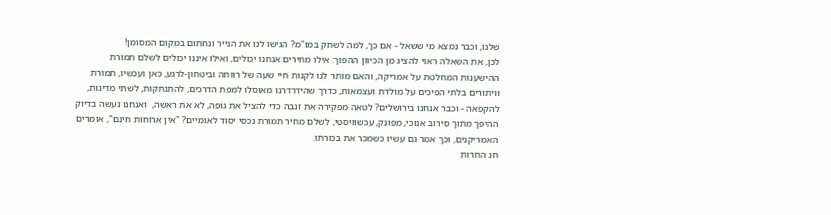שלנו, וכבר נמצא מי ששאל - אם כך, למה לשחק במו"מ? הגישו לנו את הנייר ונחתום במקום המסומן!
לכן, את השאלה ראוי להציג מן הכיוון ההפוך: אילו מחירים אנחנו יכולים, ואילו איננו יכולים לשלם תמורת ההישענות המחלטת על אמריקה, והאם מותר לנו לקנות חיי שעה של רווחה וביטחון-לרגע, כאן ועכשיו, תמורת וויתורים בלתי הפיכים על מולדת ועצמאות, כדרך שהידרדרנו מאוסלו למפת הדרכים, להתנתקות, לשתי מדינות, להקפאה - וכבר אנחנו בירושלים? לטאה מפקירה את זנבה כדי להציל את גופה, לא את ראשה,  ואנחנו נעשה בדיוק ההיפך מתוך סירוב אנוכי, מפונק, עכשוויסטי, לשלם מחיר תמורת נכסי יסוד לאומיים? "אין ארוחות חינם", אומרים האמריקנים, וכך אמר גם עשיו כשמכר את בכורתו.
חג החרות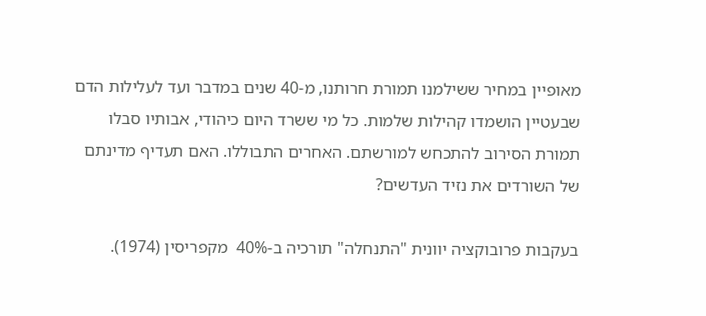מאופיין במחיר ששילמנו תמורת חרותנו, מ-40 שנים במדבר ועד לעלילות הדם שבעטיין הושמדו קהילות שלמות. כל מי ששרד היום כיהודי, אבותיו סבלו תמורת הסירוב להתכחש למורשתם. האחרים התבוללו. האם תעדיף מדינתם של השורדים את נזיד העדשים?

בעקבות פרובוקציה יוונית "התנחלה" תורכיה ב-40%  מקפריסין (1974).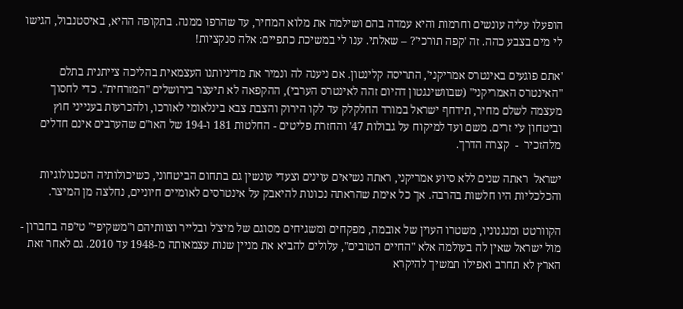הופעלו עליה עונשים וחרמות והיא עמדה בהם ושילמה את מלוא המחיר, עד שהרפו ממנה. בתקופה ההיא, באיסטנבול, הגישו לי מים בצבע כהה. זה 'קפה תורכי'? – שאלתי. ענו לי במשיכת כתפיים: אלה סנקציות!

'אתם פוגעים באינטרס אמריקני', התריסה קלינטון. אם ניענה לה ונמיר את מדיניותנו העצמאית בהליכה צייתנית בתלם "האינטרס האמריקני" (שבוושינגטון דהיום זהה לאינטרס הערבי), ההקפאה לא תיעצר בירושלים "המזרחית". כדי לחסוך מעצמה לשלם מחיר, תידחף ישראל במורד החלקלק עד לקו הירוק והצבת צבא בינלאומי לאורכו, ולהכרעות בענייני חוץ וביטחון ע'י זרים. משם ועד למיקוח על גבולות 47' והחזרת פליטים - החלטות 181 ו-194 של האו"ם שהערבים אינם חדלים מלהזכיר  -  קצרה הדרך.

ישראל  ראתה שנים ללא סיוע אמריקני, ראתה נשיאים עוינים וצעדי עונשין גם בתחום הביטחוני, כשיכולותיה הטכנולוגיות והכלכליות היו חלשות בהרבה. אך כל אימת שהראתה נכונות להיאבק על אינטרסים לאומיים חיוניים, נחלצה מן המיצר.

הקוורטט ומנגנוניו, משטרו העוין של אובמה, מפקחים ומשגיחים מסוגם של מיצ'ל ובלייר וצוותיהם ו"משקיפי" טי'פה בחברון - מול ישראל שאין לה בעולמה אלא "החיים הטובים", עלולים להביא את מניין שנות עצמאותה מ-1948 עד 2010. גם לאחר זאת הארץ לא תחרב ואפילו תמשיך להיקרא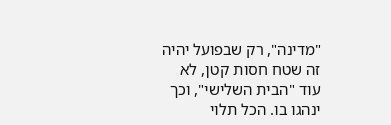"מדינה", רק שבפועל יהיה זה שטח חסות קטן, לא עוד "הבית השלישי", וכך ינהגו בו. הכל תלוי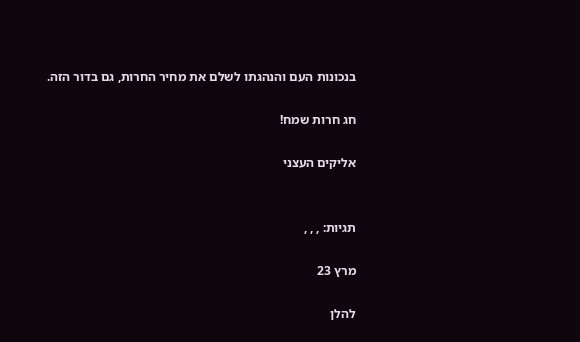בנכונות העם והנהגתו לשלם את מחיר החרות, גם בדור הזה.

חג חרות שמח!

אליקים העצני


תגיות: , , ,

מרץ 23

להלן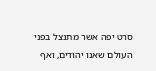סרט יפה אשר מתנצל בפני העולם שאנו יהודים, ואף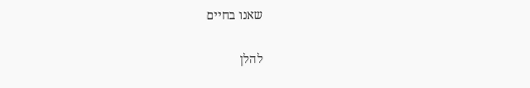שאנו בחיים

להלן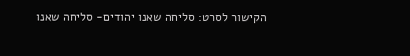הקישור לסרט: סליחה שאנו יהודים- סליחה שאנו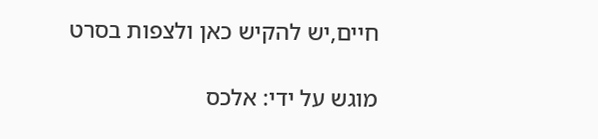חיים,יש להקיש כאן ולצפות בסרט

מוגש על ידי: אלכס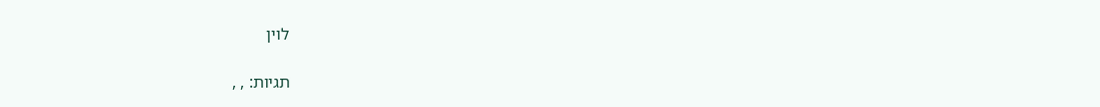לוין

תגיות: , ,